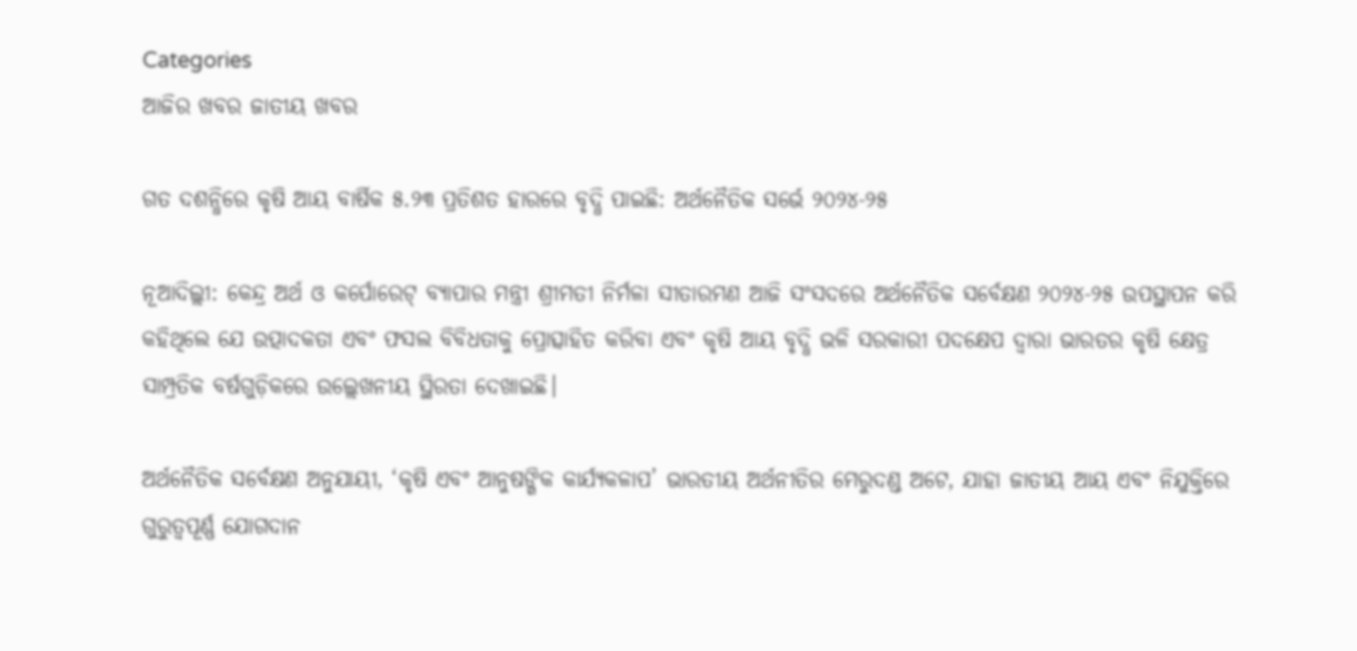Categories
ଆଜିର ଖବର ଜାତୀୟ ଖବର

ଗତ ଦଶନ୍ଧିରେ କୃଷି ଆୟ ବାର୍ଷିକ ୫.୨୩ ପ୍ରତିଶତ ହାରରେ ବୃଦ୍ଧି ପାଇଛି: ଅର୍ଥନୈତିକ ସର୍ଭେ ୨୦୨୪-୨୫

ନୂଆଦିଲ୍ଲୀ: କେନ୍ଦ୍ର ଅର୍ଥ ଓ କର୍ପୋରେଟ୍ ବ୍ୟାପାର ମନ୍ତ୍ରୀ ଶ୍ରୀମତୀ ନିର୍ମଳା ସୀତାରମଣ ଆଜି ସଂସଦରେ ଅର୍ଥନୈତିକ ସର୍ବେକ୍ଷଣ ୨୦୨୪-୨୫ ଉପସ୍ଥାପନ କରି କହିଥିଲେ ଯେ ଉତ୍ପାଦକତା ଏବଂ ଫସଲ ବିବିଧତାକୁ ପ୍ରୋତ୍ସାହିତ କରିବା ଏବଂ କୃଷି ଆୟ ବୃଦ୍ଧି ଭଳି ସରକାରୀ ପଦକ୍ଷେପ ଦ୍ୱାରା ଭାରତର କୃଷି କ୍ଷେତ୍ର ସାମ୍ପ୍ରତିକ ବର୍ଷଗୁଡ଼ିକରେ ଉଲ୍ଲେଖନୀୟ ସ୍ଥିରତା ଦେଖାଇଛି।

ଅର୍ଥନୈତିକ ସର୍ବେକ୍ଷଣ ଅନୁଯାୟୀ, ‘କୃଷି ଏବଂ ଆନୁଷଙ୍ଗିକ କାର୍ଯ୍ୟକଳାପ’ ଭାରତୀୟ ଅର୍ଥନୀତିର ମେରୁଦଣ୍ଡ ଅଟେ, ଯାହା ଜାତୀୟ ଆୟ ଏବଂ ନିଯୁକ୍ତିରେ ଗୁରୁତ୍ୱପୂର୍ଣ୍ଣ ଯୋଗଦାନ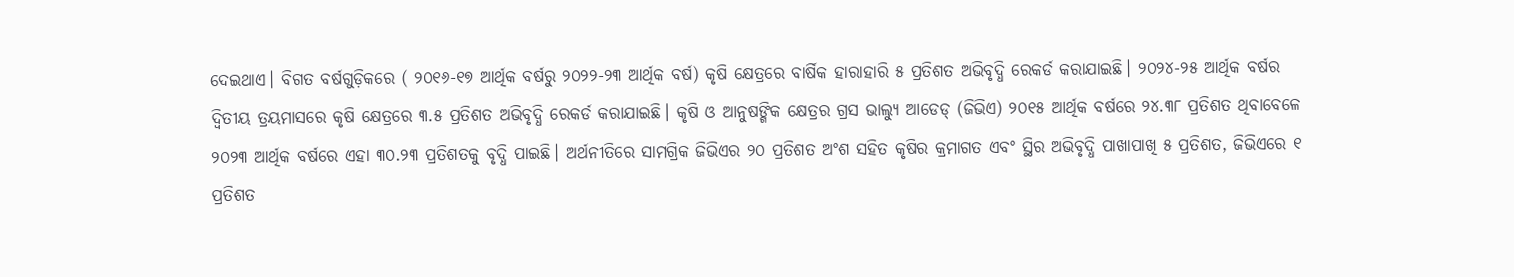ଦେଇଥାଏ। ବିଗତ ବର୍ଷଗୁଡ଼ିକରେ ( ୨୦୧୬-୧୭ ଆର୍ଥିକ ବର୍ଷରୁ ୨୦୨୨-୨୩ ଆର୍ଥିକ ବର୍ଷ) କୃଷି କ୍ଷେତ୍ରରେ ବାର୍ଷିକ ହାରାହାରି ୫ ପ୍ରତିଶତ ଅଭିବୃଦ୍ଧି ରେକର୍ଡ କରାଯାଇଛି। ୨୦୨୪-୨୫ ଆର୍ଥିକ ବର୍ଷର ଦ୍ୱିତୀୟ ତ୍ରୟମାସରେ କୃଷି କ୍ଷେତ୍ରରେ ୩.୫ ପ୍ରତିଶତ ଅଭିବୃଦ୍ଧି ରେକର୍ଡ କରାଯାଇଛି। କୃଷି ଓ ଆନୁଷଙ୍ଗିକ କ୍ଷେତ୍ରର ଗ୍ରସ ଭାଲ୍ୟୁ ଆଡେଡ୍ (ଜିଭିଏ) ୨୦୧୫ ଆର୍ଥିକ ବର୍ଷରେ ୨୪.୩୮ ପ୍ରତିଶତ ଥିବାବେଳେ ୨୦୨୩ ଆର୍ଥିକ ବର୍ଷରେ ଏହା ୩୦.୨୩ ପ୍ରତିଶତକୁ ବୃଦ୍ଧି ପାଇଛି। ଅର୍ଥନୀତିରେ ସାମଗ୍ରିକ ଜିଭିଏର ୨୦ ପ୍ରତିଶତ ଅଂଶ ସହିତ କୃଷିର କ୍ରମାଗତ ଏବଂ ସ୍ଥିର ଅଭିବୃଦ୍ଧି ପାଖାପାଖି ୫ ପ୍ରତିଶତ, ଜିଭିଏରେ ୧ ପ୍ରତିଶତ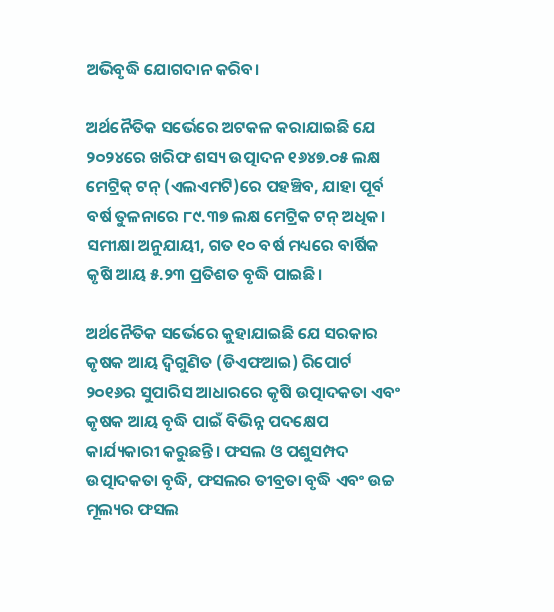ଅଭିବୃଦ୍ଧି ଯୋଗଦାନ କରିବ।

ଅର୍ଥନୈତିକ ସର୍ଭେରେ ଅଟକଳ କରାଯାଇଛି ଯେ ୨୦୨୪ରେ ଖରିଫ ଶସ୍ୟ ଉତ୍ପାଦନ ୧୬୪୭.୦୫ ଲକ୍ଷ ମେଟ୍ରିକ୍ ଟନ୍ (ଏଲଏମଟି)ରେ ପହଞ୍ଚିବ, ଯାହା ପୂର୍ବ ବର୍ଷ ତୁଳନାରେ ୮୯.୩୭ ଲକ୍ଷ ମେଟ୍ରିକ ଟନ୍ ଅଧିକ। ସମୀକ୍ଷା ଅନୁଯାୟୀ, ଗତ ୧୦ ବର୍ଷ ମଧ୍ୟରେ ବାର୍ଷିକ କୃଷି ଆୟ ୫.୨୩ ପ୍ରତିଶତ ବୃଦ୍ଧି ପାଇଛି।

ଅର୍ଥନୈତିକ ସର୍ଭେରେ କୁହାଯାଇଛି ଯେ ସରକାର କୃଷକ ଆୟ ଦ୍ୱିଗୁଣିତ (ଡିଏଫଆଇ) ରିପୋର୍ଟ ୨୦୧୬ର ସୁପାରିସ ଆଧାରରେ କୃଷି ଉତ୍ପାଦକତା ଏବଂ କୃଷକ ଆୟ ବୃଦ୍ଧି ପାଇଁ ବିଭିନ୍ନ ପଦକ୍ଷେପ କାର୍ଯ୍ୟକାରୀ କରୁଛନ୍ତି। ଫସଲ ଓ ପଶୁସମ୍ପଦ ଉତ୍ପାଦକତା ବୃଦ୍ଧି, ଫସଲର ତୀବ୍ରତା ବୃଦ୍ଧି ଏବଂ ଉଚ୍ଚ ମୂଲ୍ୟର ଫସଲ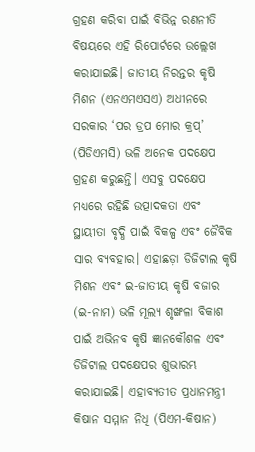ଗ୍ରହଣ କରିବା ପାଇଁ ବିଭିନ୍ନ ରଣନୀତି ବିଷୟରେ ଏହି ରିପୋର୍ଟରେ ଉଲ୍ଲେଖ କରାଯାଇଛି। ଜାତୀୟ ନିରନ୍ତର କୃଷି ମିଶନ (ଏନଏମଏସଏ) ଅଧୀନରେ ସରକାର ‘ପର ଡ୍ରପ ମୋର କ୍ରପ୍’ (ପିଡିଏମସି) ଭଳି ଅନେକ ପଦକ୍ଷେପ ଗ୍ରହଣ କରୁଛନ୍ତି। ଏସବୁ ପଦକ୍ଷେପ ମଧ୍ୟରେ ରହିଛି ଉତ୍ପାଦକତା ଏବଂ ସ୍ଥାୟୀତା ବୃଦ୍ଧି ପାଇଁ ବିକଳ୍ପ ଏବଂ ଜୈବିକ ସାର ବ୍ୟବହାର। ଏହାଛଡ଼ା ଡିଜିଟାଲ କୃଷି ମିଶନ ଏବଂ ଇ-ଜାତୀୟ କୃଷି ବଜାର (ଇ-ନାମ) ଭଳି ମୂଲ୍ୟ ଶୃଙ୍ଖଳା ବିକାଶ ପାଇଁ ଅଭିନବ କୃଷି ଜ୍ଞାନକୌଶଳ ଏବଂ ଡିଜିଟାଲ ପଦକ୍ଷେପର ଶୁଭାରମ୍ଭ କରାଯାଇଛି। ଏହାବ୍ୟତୀତ ପ୍ରଧାନମନ୍ତ୍ରୀ କିଷାନ ସମ୍ମାନ ନିଧି (ପିଏମ-କିଷାନ)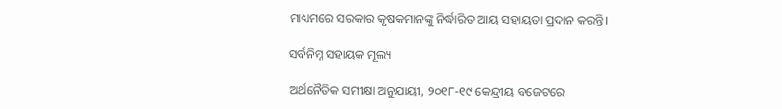ମାଧ୍ୟମରେ ସରକାର କୃଷକମାନଙ୍କୁ ନିର୍ଦ୍ଧାରିତ ଆୟ ସହାୟତା ପ୍ରଦାନ କରନ୍ତି।

ସର୍ବନିମ୍ନ ସହାୟକ ମୂଲ୍ୟ

ଅର୍ଥନୈତିକ ସମୀକ୍ଷା ଅନୁଯାୟୀ, ୨୦୧୮-୧୯ କେନ୍ଦ୍ରୀୟ ବଜେଟରେ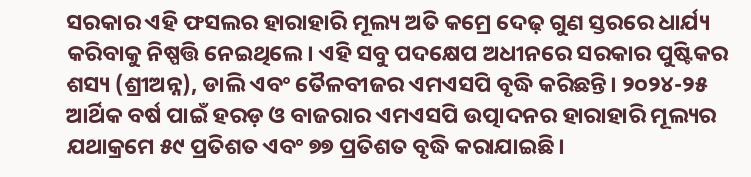ସରକାର ଏହି ଫସଲର ହାରାହାରି ମୂଲ୍ୟ ଅତି କମ୍ରେ ଦେଢ଼ ଗୁଣ ସ୍ତରରେ ଧାର୍ଯ୍ୟ କରିବାକୁ ନିଷ୍ପତ୍ତି ନେଇଥିଲେ। ଏହି ସବୁ ପଦକ୍ଷେପ ଅଧୀନରେ ସରକାର ପୁଷ୍ଟିକର ଶସ୍ୟ (ଶ୍ରୀଅନ୍ନ), ଡାଲି ଏବଂ ତୈଳବୀଜର ଏମଏସପି ବୃଦ୍ଧି କରିଛନ୍ତି। ୨୦୨୪-୨୫ ଆର୍ଥିକ ବର୍ଷ ପାଇଁ ହରଡ଼ ଓ ବାଜରାର ଏମଏସପି ଉତ୍ପାଦନର ହାରାହାରି ମୂଲ୍ୟର ଯଥାକ୍ରମେ ୫୯ ପ୍ରତିଶତ ଏବଂ ୭୭ ପ୍ରତିଶତ ବୃଦ୍ଧି କରାଯାଇଛି।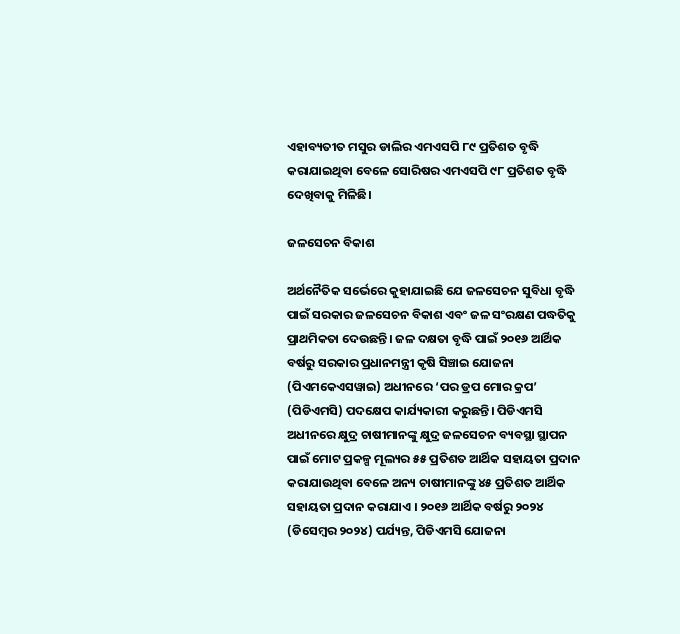ଏହାବ୍ୟତୀତ ମସୁର ଡାଲିର ଏମଏସପି ୮୯ ପ୍ରତିଶତ ବୃଦ୍ଧି କରାଯାଇଥିବା ବେଳେ ସୋରିଷର ଏମଏସପି ୯୮ ପ୍ରତିଶତ ବୃଦ୍ଧି ଦେଖିବାକୁ ମିଳିଛି।

ଜଳସେଚନ ବିକାଶ

ଅର୍ଥନୈତିକ ସର୍ଭେରେ କୁହାଯାଇଛି ଯେ ଜଳସେଚନ ସୁବିଧା ବୃଦ୍ଧି ପାଇଁ ସରକାର ଜଳସେଚନ ବିକାଶ ଏବଂ ଜଳ ସଂରକ୍ଷଣ ପଦ୍ଧତିକୁ ପ୍ରାଥମିକତା ଦେଉଛନ୍ତି। ଜଳ ଦକ୍ଷତା ବୃଦ୍ଧି ପାଇଁ ୨୦୧୬ ଆର୍ଥିକ ବର୍ଷରୁ ସରକାର ପ୍ରଧାନମନ୍ତ୍ରୀ କୃଷି ସିଞ୍ଚାଇ ଯୋଜନା (ପିଏମକେଏସୱାଇ) ଅଧୀନରେ ‘ପର ଡ୍ରପ ମୋର କ୍ରପ’ (ପିଡିଏମସି) ପଦକ୍ଷେପ କାର୍ଯ୍ୟକାରୀ କରୁଛନ୍ତି। ପିଡିଏମସି ଅଧୀନରେ କ୍ଷୁଦ୍ର ଚାଷୀମାନଙ୍କୁ କ୍ଷୁଦ୍ର ଜଳସେଚନ ବ୍ୟବସ୍ଥା ସ୍ଥାପନ ପାଇଁ ମୋଟ ପ୍ରକଳ୍ପ ମୂଲ୍ୟର ୫୫ ପ୍ରତିଶତ ଆର୍ଥିକ ସହାୟତା ପ୍ରଦାନ କରାଯାଉଥିବା ବେଳେ ଅନ୍ୟ ଚାଷୀମାନଙ୍କୁ ୪୫ ପ୍ରତିଶତ ଆର୍ଥିକ ସହାୟତା ପ୍ରଦାନ କରାଯାଏ । ୨୦୧୬ ଆର୍ଥିକ ବର୍ଷରୁ ୨୦୨୪ (ଡିସେମ୍ବର ୨୦୨୪) ପର୍ଯ୍ୟନ୍ତ, ପିଡିଏମସି ଯୋଜନା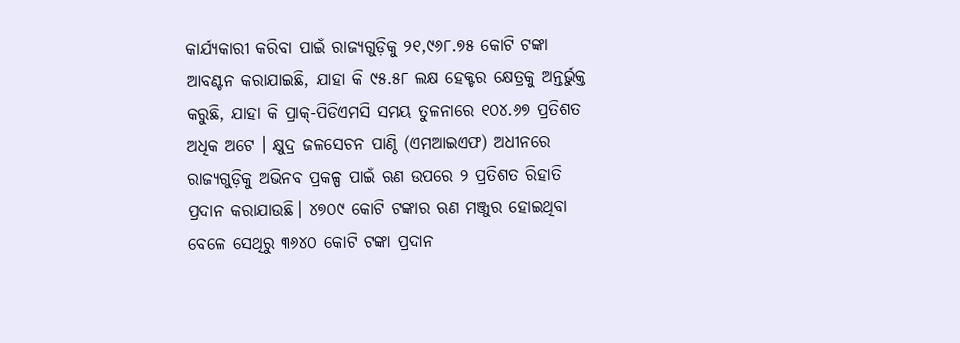କାର୍ଯ୍ୟକାରୀ କରିବା ପାଇଁ ରାଜ୍ୟଗୁଡ଼ିକୁ ୨୧,୯୬୮.୭୫ କୋଟି ଟଙ୍କା ଆବଣ୍ଟନ କରାଯାଇଛି, ଯାହା କି ୯୫.୫୮ ଲକ୍ଷ ହେକ୍ଟର କ୍ଷେତ୍ରକୁ ଅନ୍ତର୍ଭୁକ୍ତ କରୁଛି, ଯାହା କି ପ୍ରାକ୍-ପିଡିଏମସି ସମୟ ତୁଳନାରେ ୧୦୪.୬୭ ପ୍ରତିଶତ ଅଧିକ ଅଟେ । କ୍ଷୁଦ୍ର ଜଳସେଚନ ପାଣ୍ଠି (ଏମଆଇଏଫ) ଅଧୀନରେ ରାଜ୍ୟଗୁଡ଼ିକୁ ଅଭିନବ ପ୍ରକଳ୍ପ ପାଇଁ ଋଣ ଉପରେ ୨ ପ୍ରତିଶତ ରିହାତି ପ୍ରଦାନ କରାଯାଉଛି। ୪୭୦୯ କୋଟି ଟଙ୍କାର ଋଣ ମଞ୍ଜୁର ହୋଇଥିବା ବେଳେ ସେଥିରୁ ୩୬୪୦ କୋଟି ଟଙ୍କା ପ୍ରଦାନ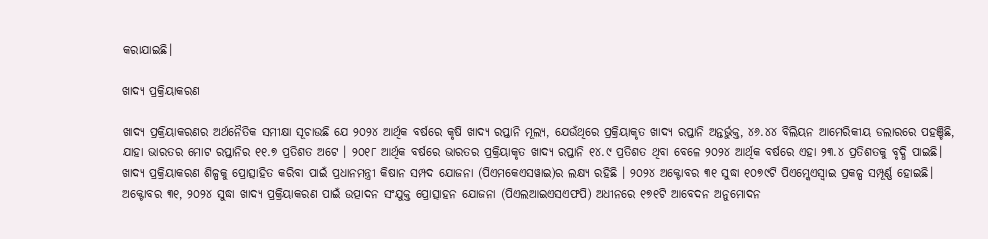କରାଯାଇଛି।

ଖାଦ୍ୟ ପ୍ରକ୍ରିୟାକରଣ

ଖାଦ୍ୟ ପ୍ରକ୍ରିୟାକରଣର ଅର୍ଥନୈତିକ ସମୀକ୍ଷା ସୂଚାଉଛି ଯେ ୨୦୨୪ ଆର୍ଥିକ ବର୍ଷରେ କୃଷି ଖାଦ୍ୟ ରପ୍ତାନି ମୂଲ୍ୟ, ଯେଉଁଥିରେ ପ୍ରକ୍ରିୟାକୃତ ଖାଦ୍ୟ ରପ୍ତାନି ଅନ୍ତର୍ଭୁକ୍ତ, ୪୬.୪୪ ବିଲିୟନ ଆମେରିକୀୟ ଡଲାରରେ ପହଞ୍ଚିଛି, ଯାହା ଭାରତର ମୋଟ ରପ୍ତାନିର ୧୧.୭ ପ୍ରତିଶତ ଅଟେ । ୨୦୧୮ ଆର୍ଥିକ ବର୍ଷରେ ଭାରତର ପ୍ରକ୍ରିୟାକୃତ ଖାଦ୍ୟ ରପ୍ତାନି ୧୪.୯ ପ୍ରତିଶତ ଥିବା ବେଳେ ୨୦୨୪ ଆର୍ଥିକ ବର୍ଷରେ ଏହା ୨୩.୪ ପ୍ରତିଶତକୁ ବୃଦ୍ଧି ପାଇଛି। ଖାଦ୍ୟ ପ୍ରକ୍ରିୟାକରଣ ଶିଳ୍ପକୁ ପ୍ରୋତ୍ସାହିତ କରିବା ପାଇଁ ପ୍ରଧାନମନ୍ତ୍ରୀ କିଷାନ ସମ୍ପଦ ଯୋଜନା (ପିଏମକେଏସୱାଇ)ର ଲକ୍ଷ୍ୟ ରହିଛି । ୨୦୨୪ ଅକ୍ଟୋବର ୩୧ ସୁଦ୍ଧା ୧୦୭୯ଟି ପିଏମ୍କେଏସ୍ୱାଇ ପ୍ରକଳ୍ପ ସମ୍ପୂର୍ଣ୍ଣ ହୋଇଛି। ଅକ୍ଟୋବର ୩୧, ୨୦୨୪ ସୁଦ୍ଧା ଖାଦ୍ୟ ପ୍ରକ୍ରିୟାକରଣ ପାଇଁ ଉତ୍ପାଦନ ସଂଯୁକ୍ତ ପ୍ରୋତ୍ସାହନ ଯୋଜନା (ପିଏଲଆଇଏସଏଫପି) ଅଧୀନରେ ୧୭୧ଟି ଆବେଦନ ଅନୁମୋଦନ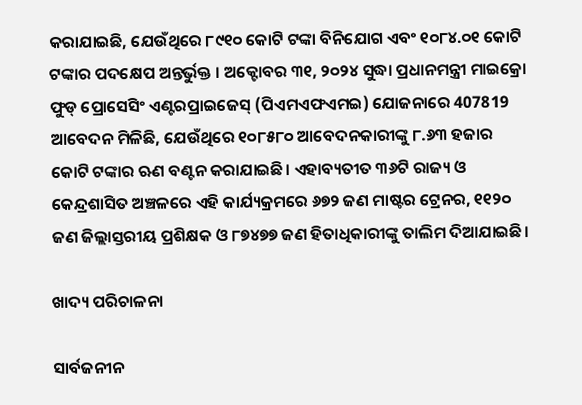କରାଯାଇଛି, ଯେଉଁଥିରେ ୮୯୧୦ କୋଟି ଟଙ୍କା ବିନିଯୋଗ ଏବଂ ୧୦୮୪.୦୧ କୋଟି ଟଙ୍କାର ପଦକ୍ଷେପ ଅନ୍ତର୍ଭୁକ୍ତ । ଅକ୍ଟୋବର ୩୧, ୨୦୨୪ ସୁଦ୍ଧା ପ୍ରଧାନମନ୍ତ୍ରୀ ମାଇକ୍ରୋ ଫୁଡ୍ ପ୍ରୋସେସିଂ ଏଣ୍ଟରପ୍ରାଇଜେସ୍ (ପିଏମଏଫଏମଇ) ଯୋଜନାରେ 407819 ଆବେଦନ ମିଳିଛି, ଯେଉଁଥିରେ ୧୦୮୫୮୦ ଆବେଦନକାରୀଙ୍କୁ ୮.୬୩ ହଜାର କୋଟି ଟଙ୍କାର ଋଣ ବଣ୍ଟନ କରାଯାଇଛି। ଏହାବ୍ୟତୀତ ୩୬ଟି ରାଜ୍ୟ ଓ କେନ୍ଦ୍ରଶାସିତ ଅଞ୍ଚଳରେ ଏହି କାର୍ଯ୍ୟକ୍ରମରେ ୬୭୨ ଜଣ ମାଷ୍ଟର ଟ୍ରେନର, ୧୧୨୦ ଜଣ ଜିଲ୍ଲାସ୍ତରୀୟ ପ୍ରଶିକ୍ଷକ ଓ ୮୭୪୭୭ ଜଣ ହିତାଧିକାରୀଙ୍କୁ ତାଲିମ ଦିଆଯାଇଛି।

ଖାଦ୍ୟ ପରିଚାଳନା

ସାର୍ବଜନୀନ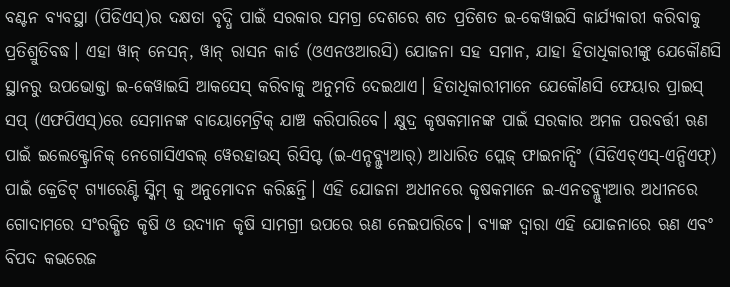ବଣ୍ଟନ ବ୍ୟବସ୍ଥା (ପିଡିଏସ୍)ର ଦକ୍ଷତା ବୃଦ୍ଧି ପାଇଁ ସରକାର ସମଗ୍ର ଦେଶରେ ଶତ ପ୍ରତିଶତ ଇ-କେୱାଇସି କାର୍ଯ୍ୟକାରୀ କରିବାକୁ ପ୍ରତିଶ୍ରୁତିବଦ୍ଧ। ଏହା ୱାନ୍ ନେସନ୍, ୱାନ୍ ରାସନ କାର୍ଡ (ଓଏନଓଆରସି) ଯୋଜନା ସହ ସମାନ, ଯାହା ହିତାଧିକାରୀଙ୍କୁ ଯେକୌଣସି ସ୍ଥାନରୁ ଉପଭୋକ୍ତା ଇ-କେୱାଇସି ଆକସେସ୍ କରିବାକୁ ଅନୁମତି ଦେଇଥାଏ। ହିତାଧିକାରୀମାନେ ଯେକୌଣସି ଫେୟାର ପ୍ରାଇସ୍ ସପ୍ (ଏଫପିଏସ୍)ରେ ସେମାନଙ୍କ ବାୟୋମେଟ୍ରିକ୍ ଯାଞ୍ଚ କରିପାରିବେ। କ୍ଷୁଦ୍ର କୃଷକମାନଙ୍କ ପାଇଁ ସରକାର ଅମଳ ପରବର୍ତ୍ତୀ ଋଣ ପାଇଁ ଇଲେକ୍ଟ୍ରୋନିକ୍ ନେଗୋସିଏବଲ୍ ୱେରହାଉସ୍ ରିସିପ୍ଟ (ଇ-ଏନ୍ଡବ୍ଲ୍ୟୁଆର୍) ଆଧାରିତ ପ୍ଲେଜ୍ ଫାଇନାନ୍ସିଂ (ସିଡିଏଚ୍ଏସ୍-ଏନ୍ପିଏଫ୍) ପାଇଁ କ୍ରେଡିଟ୍ ଗ୍ୟାରେଣ୍ଟି ସ୍କିମ୍ କୁ ଅନୁମୋଦନ କରିଛନ୍ତି। ଏହି ଯୋଜନା ଅଧୀନରେ କୃଷକମାନେ ଇ-ଏନଡବ୍ଲ୍ୟୁଆର ଅଧୀନରେ ଗୋଦାମରେ ସଂରକ୍ଷିତ କୃଷି ଓ ଉଦ୍ୟାନ କୃଷି ସାମଗ୍ରୀ ଉପରେ ଋଣ ନେଇପାରିବେ। ବ୍ୟାଙ୍କ ଦ୍ୱାରା ଏହି ଯୋଜନାରେ ଋଣ ଏବଂ ବିପଦ କଭରେଜ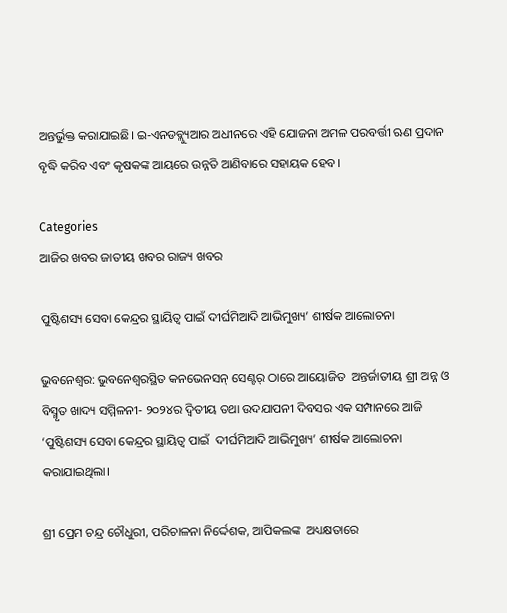ଅନ୍ତର୍ଭୁକ୍ତ କରାଯାଇଛି। ଇ-ଏନଡବ୍ଲ୍ୟୁଆର ଅଧୀନରେ ଏହି ଯୋଜନା ଅମଳ ପରବର୍ତ୍ତୀ ଋଣ ପ୍ରଦାନ ବୃଦ୍ଧି କରିବ ଏବଂ କୃଷକଙ୍କ ଆୟରେ ଉନ୍ନତି ଆଣିବାରେ ସହାୟକ ହେବ।

Categories
ଆଜିର ଖବର ଜାତୀୟ ଖବର ରାଜ୍ୟ ଖବର

ପୁଷ୍ଟିଶସ୍ୟ ସେବା କେନ୍ଦ୍ରର ସ୍ଥାୟିତ୍ୱ ପାଇଁ ଦୀର୍ଘମିଆଦି ଆଭିମୁଖ୍ୟ’ ଶୀର୍ଷକ ଆଲୋଚନା

ଭୁବନେଶ୍ୱର: ଭୁବନେଶ୍ୱରସ୍ଥିତ କନଭେନସନ୍ ସେଣ୍ଟର୍ ଠାରେ ଆୟୋଜିତ  ଅନ୍ତର୍ଜାତୀୟ ଶ୍ରୀ ଅନ୍ନ ଓ ବିସ୍ମୃତ ଖାଦ୍ୟ ସମ୍ମିଳନୀ- ୨୦୨୪ର ଦ୍ୱିତୀୟ ତଥା ଉଦଯାପନୀ ଦିବସର ଏକ ସମ୍ପାନରେ ଆଜି  ‘ପୁଷ୍ଟିଶସ୍ୟ ସେବା କେନ୍ଦ୍ରର ସ୍ଥାୟିତ୍ଵ ପାଇଁ  ଦୀର୍ଘମିଆଦି ଆଭିମୁଖ୍ୟ’ ଶୀର୍ଷକ ଆଲୋଚନା କରାଯାଇଥିଲା।

ଶ୍ରୀ ପ୍ରେମ ଚନ୍ଦ୍ର ଚୌଧୁରୀ, ପରିଚାଳନା ନିର୍ଦ୍ଦେଶକ, ଆପିକଲଙ୍କ  ଅଧ୍ୟକ୍ଷତାରେ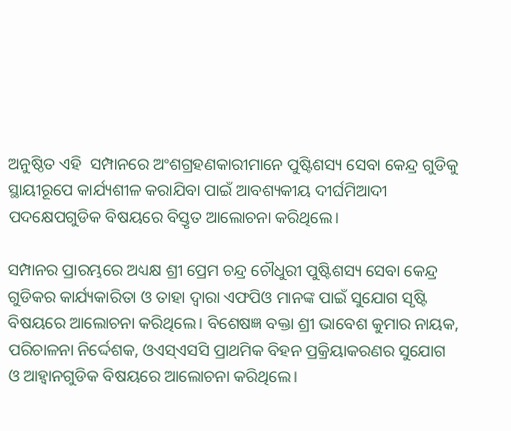ଅନୁଷ୍ଠିତ ଏହି  ସମ୍ପାନରେ ଅଂଶଗ୍ରହଣକାରୀମାନେ ପୁଷ୍ଟିଶସ୍ୟ ସେବା କେନ୍ଦ୍ର ଗୁଡିକୁ ସ୍ଥାୟୀରୂପେ କାର୍ଯ୍ୟଶୀଳ କରାଯିବା ପାଇଁ ଆବଶ୍ୟକୀୟ ଦୀର୍ଘମିଆଦୀ ପଦକ୍ଷେପଗୁଡିକ ବିଷୟରେ ବିସ୍ତୃତ ଆଲୋଚନା କରିଥିଲେ।

ସମ୍ପାନର ପ୍ରାରମ୍ଭରେ ଅଧ୍ୟକ୍ଷ ଶ୍ରୀ ପ୍ରେମ ଚନ୍ଦ୍ର ଚୌଧୁରୀ ପୁଷ୍ଟିଶସ୍ୟ ସେବା କେନ୍ଦ୍ର ଗୁଡିକର କାର୍ଯ୍ୟକାରିତା ଓ ତାହା ଦ୍ୱାରା ଏଫପିଓ ମାନଙ୍କ ପାଇଁ ସୁଯୋଗ ସୃଷ୍ଟି ବିଷୟରେ ଆଲୋଚନା କରିଥିଲେ। ବିଶେଷଜ୍ଞ ବକ୍ତା ଶ୍ରୀ ଭାବେଶ କୁମାର ନାୟକ, ପରିଚାଳନା ନିର୍ଦ୍ଦେଶକ, ଓଏସ୍ଏସସି ପ୍ରାଥମିକ ବିହନ ପ୍ରକ୍ରିୟାକରଣର ସୁଯୋଗ ଓ ଆହ୍ୱାନଗୁଡିକ ବିଷୟରେ ଆଲୋଚନା କରିଥିଲେ।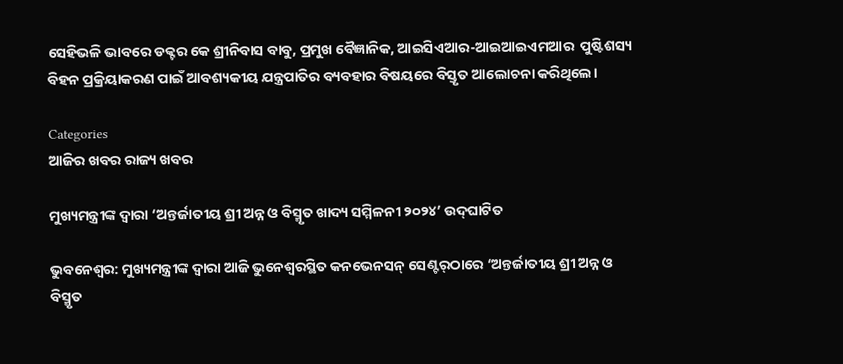ସେହିଭଳି ଭାବରେ ଡକ୍ଟର କେ ଶ୍ରୀନିବାସ ବାବୁ, ପ୍ରମୁଖ ବୈଜ୍ଞାନିକ, ଆଇସିଏଆର-ଆଇଆଇଏମଆର  ପୁଷ୍ଟିଶସ୍ୟ ବିହନ ପ୍ରକ୍ରିୟାକରଣ ପାଇଁ ଆବଶ୍ୟକୀୟ ଯନ୍ତ୍ରପାତିର ବ୍ୟବହାର ବିଷୟରେ ବିସ୍ତୃତ ଆଲୋଚନା କରିଥିଲେ।

Categories
ଆଜିର ଖବର ରାଜ୍ୟ ଖବର

ମୁଖ୍ୟମନ୍ତ୍ରୀଙ୍କ ଦ୍ୱାରା ‘ଅନ୍ତର୍ଜାତୀୟ ଶ୍ରୀ ଅନ୍ନ ଓ ବିସ୍ମୃତ ଖାଦ୍ୟ ସମ୍ମିଳନୀ ୨୦୨୪’ ଉଦ୍‌ଘାଟିତ

ଭୁବନେଶ୍ୱର: ମୁଖ୍ୟମନ୍ତ୍ରୀଙ୍କ ଦ୍ୱାରା ଆଜି ଭୁନେଶ୍ୱରସ୍ଥିତ କନଭେନସନ୍‌ ସେଣ୍ଟର୍‌ଠାରେ ‘ଅନ୍ତର୍ଜାତୀୟ ଶ୍ରୀ ଅନ୍ନ ଓ ବିସ୍ମୃତ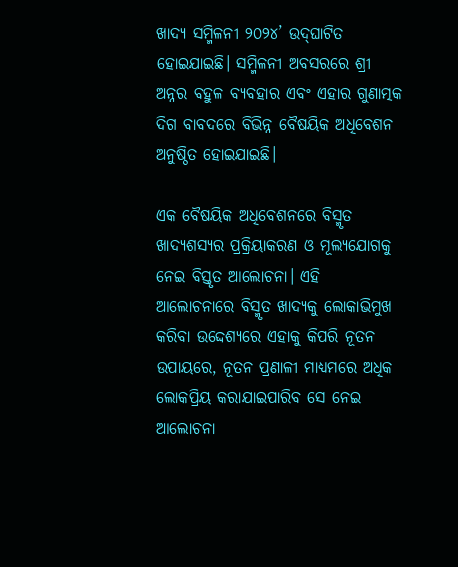ଖାଦ୍ୟ ସମ୍ମିଳନୀ ୨୦୨୪’ ଉଦ୍‌ଘାଟିତ ହୋଇଯାଇଛି। ସମ୍ମିଳନୀ ଅବସରରେ ଶ୍ରୀ ଅନ୍ନର ବହୁଳ ବ୍ୟବହାର ଏବଂ ଏହାର ଗୁଣାତ୍ମକ ଦିଗ ବାବଦରେ ବିଭିନ୍ନ ବୈଷୟିକ ଅଧିବେଶନ ଅନୁଷ୍ଠିତ ହୋଇଯାଇଛି।

ଏକ ବୈଷୟିକ ଅଧିବେଶନରେ ବିସ୍ମୃତ ଖାଦ୍ୟଶସ୍ୟର ପ୍ରକ୍ରିୟାକରଣ ଓ ମୂଲ୍ୟଯୋଗକୁ ନେଇ ବିସ୍ତୃତ ଆଲୋଚନା। ଏହି ଆଲୋଚନାରେ ବିସ୍ମୃତ ଖାଦ୍ୟକୁ ଲୋକାଭିମୁଖ କରିବା ଉଦ୍ଦେଶ୍ୟରେ ଏହାକୁ କିପରି ନୂତନ ଉପାୟରେ, ନୂତନ ପ୍ରଣାଳୀ ମାଧ୍ୟମରେ ଅଧିକ ଲୋକପ୍ରିୟ କରାଯାଇପାରିବ ସେ ନେଇ ଆଲୋଚନା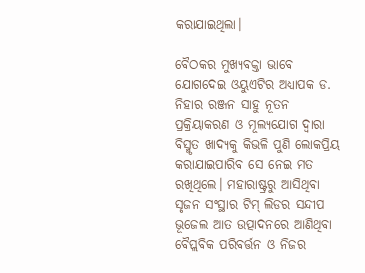କରାଯାଇଥିଲା।

ବୈଠକର ମୁଖ୍ୟବକ୍ତା ଭାବେ ଯୋଗଦେଇ ଓୟୁଏଟିର ଅଧ୍ୟାପକ ଡ. ନିହାର ରଞ୍ଜନ ସାହୁ ନୂତନ ପ୍ରକ୍ରିୟାକରଣ ଓ ମୂଲ୍ୟଯୋଗ ଦ୍ୱାରା ବିସ୍ମୃତ ଖାଦ୍ୟକୁ କିଭଳି ପୁଣି ଲୋକପ୍ରିୟ କରାଯାଇପାରିବ ସେ ନେଇ ମତ ରଖିଥିଲେ। ମହାରାଷ୍ଟ୍ରରୁ ଆସିଥିବା ସୃଜନ ସଂସ୍ଥାର ଟିମ୍‌ ଲିଡର ସନ୍ଦୀପ ଭୂଜେଲ ଆତ ଉତ୍ପାଦନରେ ଆଣିଥିବା ବୈପ୍ଲବିକ ପରିବର୍ତ୍ତନ ଓ ନିଜର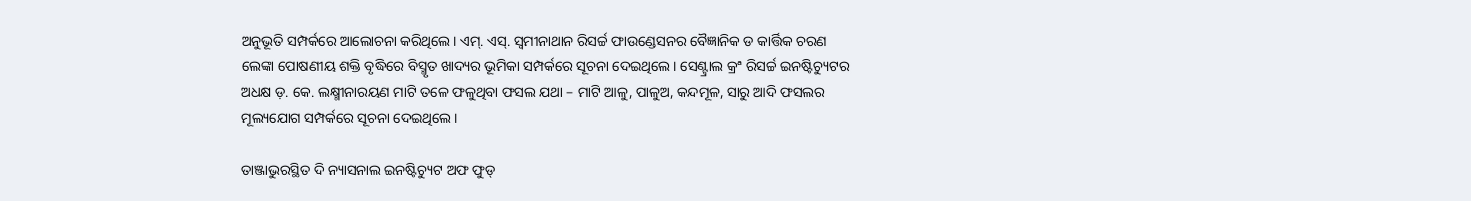ଅନୁଭୂତି ସମ୍ପର୍କରେ ଆଲୋଚନା କରିଥିଲେ। ଏମ୍‌. ଏସ୍‌. ସ୍ୱମୀନାଥାନ ରିସର୍ଚ୍ଚ ଫାଉଣ୍ଡେସନର ବୈଜ୍ଞାନିକ ଡ କାର୍ତ୍ତିକ ଚରଣ ଲେଙ୍କା ପୋଷଣୀୟ ଶକ୍ତି ବୃଦ୍ଧିରେ ବିସ୍ମୃତ ଖାଦ୍ୟର ଭୂମିକା ସମ୍ପର୍କରେ ସୂଚନା ଦେଇଥିଲେ। ସେଣ୍ଟ୍ରାଲ କ୍ରª ରିସର୍ଚ୍ଚ ଇନଷ୍ଟିଚ୍ୟୁଟର ଅଧକ୍ଷ ଡ଼. କେ. ଲକ୍ଷ୍ମୀନାରୟଣ ମାଟି ତଳେ ଫଳୁଥିବା ଫସଲ ଯଥା – ମାଟି ଆଳୁ, ପାଳୁଅ, କନ୍ଦମୂଳ, ସାରୁ ଆଦି ଫସଲର ମୂଲ୍ୟଯୋଗ ସମ୍ପର୍କରେ ସୂଚନା ଦେଇଥିଲେ।

ତାଞ୍ଜାଭୁରସ୍ଥିତ ଦି ନ୍ୟାସନାଲ ଇନଷ୍ଟିଚ୍ୟୁଟ ଅଫ ଫୁଡ୍‌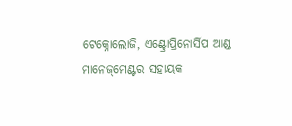ଟେକ୍ନୋଲୋଜି, ଏଣ୍ଟ୍ରୋପ୍ରିନୋର୍ସିପ ଆଣ୍ଡ ମାନେଜ୍‌ମେଣ୍ଟର ସହାୟକ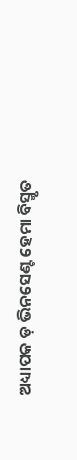ଅଧ୍ୟାପକ ଡ଼ ଭିନସେଣ୍ଟ ହେମା ବିସ୍ମୃତ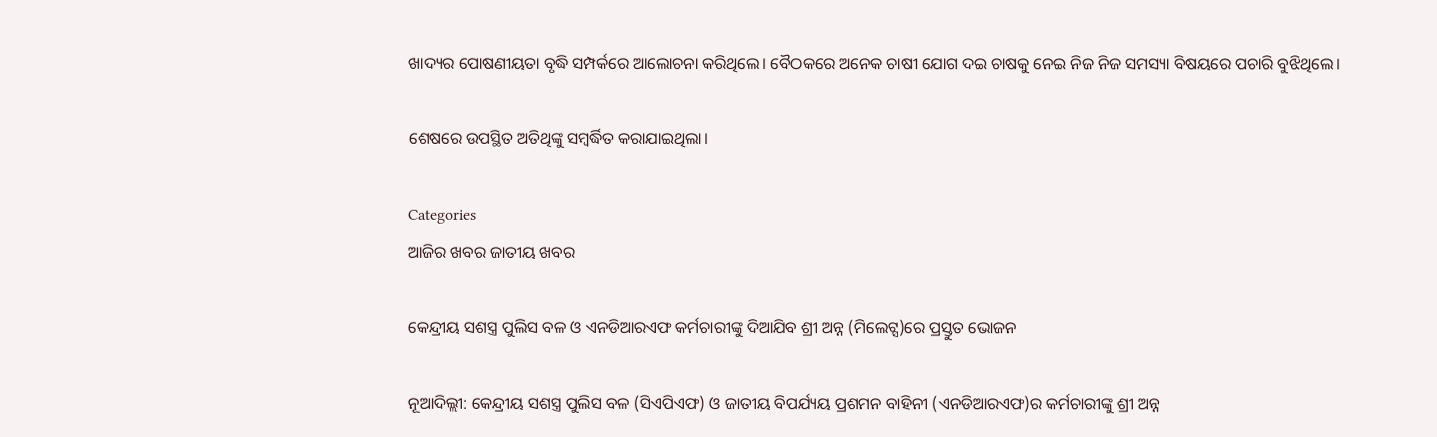ଖାଦ୍ୟର ପୋଷଣୀୟତା ବୃଦ୍ଧି ସମ୍ପର୍କରେ ଆଲୋଚନା କରିଥିଲେ। ବୈଠକରେ ଅନେକ ଚାଷୀ ଯୋଗ ଦଇ ଚାଷକୁ ନେଇ ନିଜ ନିଜ ସମସ୍ୟା ବିଷୟରେ ପଚାରି ବୁଝିଥିଲେ।

ଶେଷରେ ଉପସ୍ଥିତ ଅତିଥିଙ୍କୁ ସମ୍ବର୍ଦ୍ଧିତ କରାଯାଇଥିଲା।

Categories
ଆଜିର ଖବର ଜାତୀୟ ଖବର

କେନ୍ଦ୍ରୀୟ ସଶସ୍ତ୍ର ପୁଲିସ ବଳ ଓ ଏନଡିଆରଏଫ କର୍ମଚାରୀଙ୍କୁ ଦିଆଯିବ ଶ୍ରୀ ଅନ୍ନ (ମିଲେଟ୍ସ)ରେ ପ୍ରସ୍ତୁତ ଭୋଜନ

ନୂଆଦିଲ୍ଲୀ: କେନ୍ଦ୍ରୀୟ ସଶସ୍ତ୍ର ପୁଲିସ ବଳ (ସିଏପିଏଫ) ଓ ଜାତୀୟ ବିପର୍ଯ୍ୟୟ ପ୍ରଶମନ ବାହିନୀ (ଏନଡିଆରଏଫ)ର କର୍ମଚାରୀଙ୍କୁ ଶ୍ରୀ ଅନ୍ନ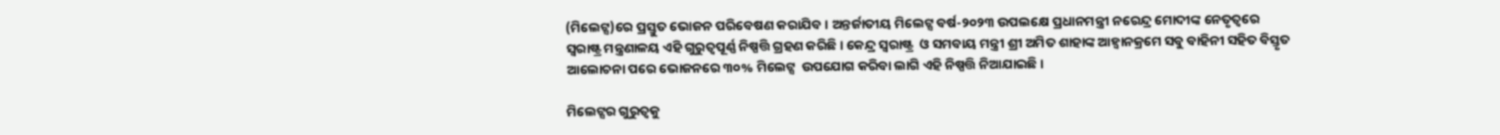(ମିଲେଟ୍ସ)ରେ ପ୍ରସ୍ତୁତ ଭୋଜନ ପରିବେଷଣ କରାଯିବ। ଅନ୍ତର୍ଜାତୀୟ ମିଲେଟ୍ସ ବର୍ଷ-୨୦୨୩ ଉପଲକ୍ଷେ ପ୍ରଧାନମନ୍ତ୍ରୀ ନରେନ୍ଦ୍ର ମୋଦୀଙ୍କ ନେତୃତ୍ୱରେ ସ୍ୱରାଷ୍ଟ୍ର ମନ୍ତ୍ରଣାଳୟ ଏହି ଗୁରୁତ୍ୱପୂର୍ଣ୍ଣ ନିଷ୍ପତ୍ତି ଗ୍ରହଣ କରିଛି। କେନ୍ଦ୍ର ସ୍ୱରାଷ୍ଟ୍ର  ଓ ସମବାୟ ମନ୍ତ୍ରୀ ଶ୍ରୀ ଅମିତ ଶାହାଙ୍କ ଆହ୍ୱାନକ୍ରମେ ସବୁ ବାହିନୀ ସହିତ ବିସ୍ତୃତ ଆଲୋଚନା ପରେ ଭୋଜନରେ ୩୦% ମିଲେଟ୍ସ  ଉପଯୋଗ କରିବା ଲାଗି ଏହି ନିଷ୍ପତ୍ତି ନିଆଯାଇଛି।

ମିଲେଟ୍ସର ଗୁରୁତ୍ୱକୁ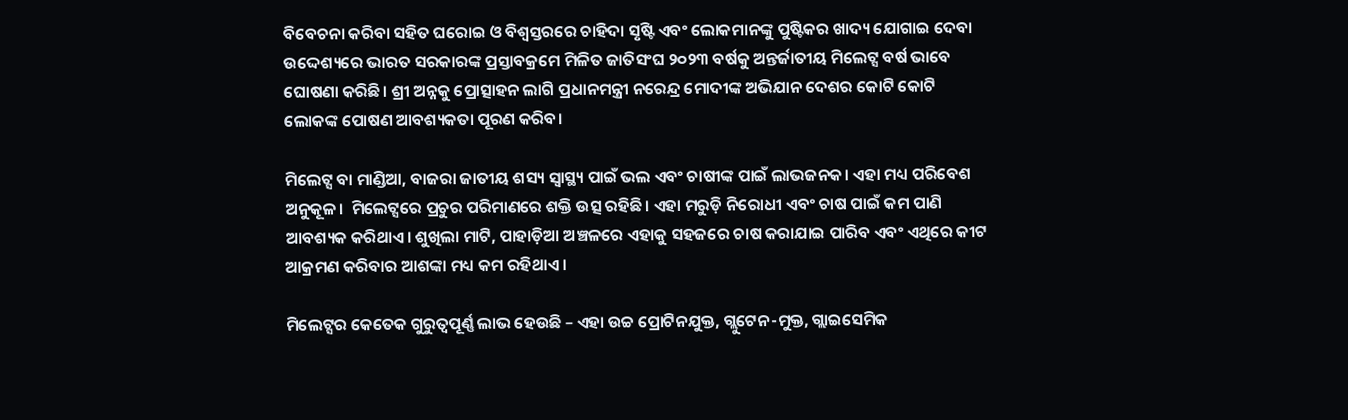ବିବେଚନା କରିବା ସହିତ ଘରୋଇ ଓ ବିଶ୍ୱସ୍ତରରେ ଚାହିଦା ସୃଷ୍ଟି ଏବଂ ଲୋକମାନଙ୍କୁ ପୁଷ୍ଟିକର ଖାଦ୍ୟ ଯୋଗାଇ ଦେବା ଉଦ୍ଦେଶ୍ୟରେ ଭାରତ ସରକାରଙ୍କ ପ୍ରସ୍ତାବକ୍ରମେ ମିଳିତ ଜାତିସଂଘ ୨୦୨୩ ବର୍ଷକୁ ଅନ୍ତର୍ଜାତୀୟ ମିଲେଟ୍ସ ବର୍ଷ ଭାବେ ଘୋଷଣା କରିଛି। ଶ୍ରୀ ଅନ୍ନକୁ ପ୍ରୋତ୍ସାହନ ଲାଗି ପ୍ରଧାନମନ୍ତ୍ରୀ ନରେନ୍ଦ୍ର ମୋଦୀଙ୍କ ଅଭିଯାନ ଦେଶର କୋଟି କୋଟି ଲୋକଙ୍କ ପୋଷଣ ଆବଶ୍ୟକତା ପୂରଣ କରିବ।

ମିଲେଟ୍ସ ବା ମାଣ୍ଡିଆ, ବାଜରା ଜାତୀୟ ଶସ୍ୟ ସ୍ୱାସ୍ଥ୍ୟ ପାଇଁ ଭଲ ଏବଂ ଚାଷୀଙ୍କ ପାଇଁ ଲାଭଜନକ। ଏହା ମଧ୍ୟ ପରିବେଶ ଅନୁକୂଳ।  ମିଲେଟ୍ସରେ ପ୍ରଚୁର ପରିମାଣରେ ଶକ୍ତି ଉତ୍ସ ରହିଛି। ଏହା ମରୁଡ଼ି ନିରୋଧୀ ଏବଂ ଚାଷ ପାଇଁ କମ ପାଣି ଆବଶ୍ୟକ କରିଥାଏ। ଶୁଖିଲା ମାଟି, ପାହାଡ଼ିଆ ଅଞ୍ଚଳରେ ଏହାକୁ ସହଜରେ ଚାଷ କରାଯାଇ ପାରିବ ଏବଂ ଏଥିରେ କୀଟ ଆକ୍ରମଣ କରିବାର ଆଶଙ୍କା ମଧ୍ୟ କମ ରହିଥାଏ।

ମିଲେଟ୍ସର କେତେକ ଗୁରୁତ୍ୱପୂର୍ଣ୍ଣ ଲାଭ ହେଉଛି – ଏହା ଉଚ୍ଚ ପ୍ରୋଟିନଯୁକ୍ତ, ଗ୍ଲୁଟେନ-ମୁକ୍ତ, ଗ୍ଲାଇସେମିକ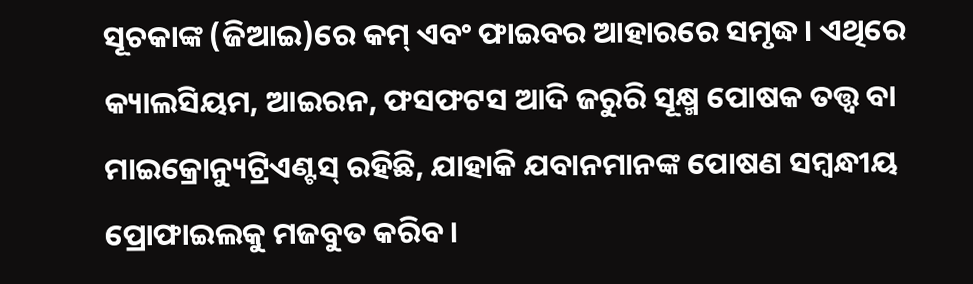ସୂଚକାଙ୍କ (ଜିଆଇ)ରେ କମ୍ ଏବଂ ଫାଇବର ଆହାରରେ ସମୃଦ୍ଧ। ଏଥିରେ କ୍ୟାଲସିୟମ, ଆଇରନ, ଫସଫଟସ ଆଦି ଜରୁରି ସୂକ୍ଷ୍ମ ପୋଷକ ତତ୍ତ୍ୱ ବା ମାଇକ୍ରୋନ୍ୟୁଟ୍ରିଏଣ୍ଟସ୍ ରହିଛି, ଯାହାକି ଯବାନମାନଙ୍କ ପୋଷଣ ସମ୍ବନ୍ଧୀୟ ପ୍ରୋଫାଇଲକୁ ମଜବୁତ କରିବ।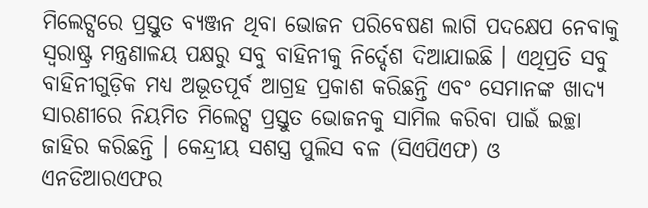ମିଲେଟ୍ସରେ ପ୍ରସ୍ତୁତ ବ୍ୟଞ୍ଜନ ଥିବା ଭୋଜନ ପରିବେଷଣ ଲାଗି ପଦକ୍ଷେପ ନେବାକୁ ସ୍ୱରାଷ୍ଟ୍ର ମନ୍ତ୍ରଣାଳୟ ପକ୍ଷରୁ ସବୁ ବାହିନୀକୁ ନିର୍ଦ୍ଦେଶ ଦିଆଯାଇଛି । ଏଥିପ୍ରତି ସବୁ ବାହିନୀଗୁଡ଼ିକ ମଧ୍ୟ ଅଭୂତପୂର୍ବ ଆଗ୍ରହ ପ୍ରକାଶ କରିଛନ୍ତି ଏବଂ ସେମାନଙ୍କ ଖାଦ୍ୟ ସାରଣୀରେ ନିୟମିତ ମିଲେଟ୍ସ ପ୍ରସ୍ତୁତ ଭୋଜନକୁ ସାମିଲ କରିବା ପାଇଁ ଇଚ୍ଛା ଜାହିର କରିଛନ୍ତି । କେନ୍ଦ୍ରୀୟ ସଶସ୍ତ୍ର ପୁଲିସ ବଳ (ସିଏପିଏଫ) ଓ ଏନଡିଆରଏଫର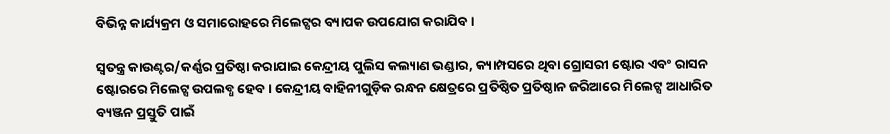ବିଭିନ୍ନ କାର୍ଯ୍ୟକ୍ରମ ଓ ସମାରୋହରେ ମିଲେଟ୍ସର ବ୍ୟାପକ ଉପଯୋଗ କରାଯିବ ।

ସ୍ୱତନ୍ତ୍ର କାଉଣ୍ଟର/କର୍ଣ୍ଣର ପ୍ରତିଷ୍ଠା କରାଯାଇ କେନ୍ଦ୍ରୀୟ ପୁଲିସ କଲ୍ୟାଣ ଭଣ୍ଡାର, କ୍ୟାମ୍ପସରେ ଥିବା ଗ୍ରୋସରୀ ଷ୍ଟୋର ଏବଂ ରାସନ ଷ୍ଟୋରରେ ମିଲେଟ୍ସ ଉପଲବ୍ଧ ହେବ । କେନ୍ଦ୍ରୀୟ ବାହିନୀଗୁଡ଼ିକ ରନ୍ଧନ କ୍ଷେତ୍ରରେ ପ୍ରତିଷ୍ଠିତ ପ୍ରତିଷ୍ଠାନ ଜରିଆରେ ମିଲେଟ୍ସ ଆଧାରିତ ବ୍ୟଞ୍ଜନ ପ୍ରସ୍ତୁତି ପାଇଁ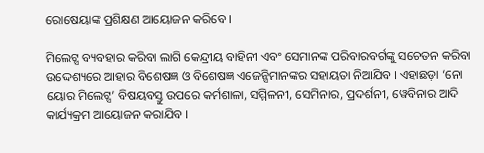ରୋଷେୟାଙ୍କ ପ୍ରଶିକ୍ଷଣ ଆୟୋଜନ କରିବେ ।

ମିଲେଟ୍ସ ବ୍ୟବହାର କରିବା ଲାଗି କେନ୍ଦ୍ରୀୟ ବାହିନୀ ଏବଂ ସେମାନଙ୍କ ପରିବାରବର୍ଗଙ୍କୁ ସଚେତନ କରିବା ଉଦ୍ଦେଶ୍ୟରେ ଆହାର ବିଶେଷଜ୍ଞ ଓ ବିଶେଷଜ୍ଞ ଏଜେନ୍ସିମାନଙ୍କର ସହାୟତା ନିଆଯିବ । ଏହାଛଡ଼ା ‘ନୋ ୟୋର ମିଲେଟ୍ସ’ ବିଷୟବସ୍ତୁ ଉପରେ କର୍ମଶାଳା, ସମ୍ମିଳନୀ, ସେମିନାର, ପ୍ରଦର୍ଶନୀ, ୱେବିନାର ଆଦି କାର୍ଯ୍ୟକ୍ରମ ଆୟୋଜନ କରାଯିବ ।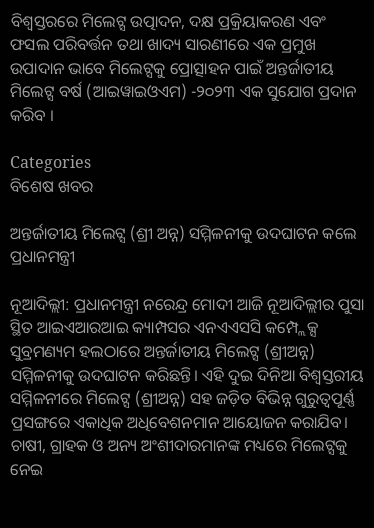ବିଶ୍ୱସ୍ତରରେ ମିଲେଟ୍ସ ଉତ୍ପାଦନ, ଦକ୍ଷ ପ୍ରକ୍ରିୟାକରଣ ଏବଂ ଫସଲ ପରିବର୍ତ୍ତନ ତଥା ଖାଦ୍ୟ ସାରଣୀରେ ଏକ ପ୍ରମୁଖ ଉପାଦାନ ଭାବେ ମିଲେଟ୍ସକୁ ପ୍ରୋତ୍ସାହନ ପାଇଁ ଅନ୍ତର୍ଜାତୀୟ ମିଲେଟ୍ସ ବର୍ଷ (ଆଇୱାଇଓଏମ) -୨୦୨୩ ଏକ ସୁଯୋଗ ପ୍ରଦାନ କରିବ ।

Categories
ବିଶେଷ ଖବର

ଅନ୍ତର୍ଜାତୀୟ ମିଲେଟ୍ସ (ଶ୍ରୀ ଅନ୍ନ) ସମ୍ମିଳନୀକୁ ଉଦଘାଟନ କଲେ ପ୍ରଧାନମନ୍ତ୍ରୀ

ନୂଆଦିଲ୍ଲୀ: ପ୍ରଧାନମନ୍ତ୍ରୀ ନରେନ୍ଦ୍ର ମୋଦୀ ଆଜି ନୂଆଦିଲ୍ଲୀର ପୁସା ସ୍ଥିତ ଆଇଏଆରଆଇ କ୍ୟାମ୍ପସର ଏନଏଏସସି କମ୍ପ୍ଲେକ୍ସ ସୁବ୍ରମଣ୍ୟମ ହଲଠାରେ ଅନ୍ତର୍ଜାତୀୟ ମିଲେଟ୍ସ (ଶ୍ରୀଅନ୍ନ) ସମ୍ମିଳନୀକୁ ଉଦଘାଟନ କରିଛନ୍ତି। ଏହି ଦୁଇ ଦିନିଆ ବିଶ୍ୱସ୍ତରୀୟ ସମ୍ମିଳନୀରେ ମିଲେଟ୍ସ (ଶ୍ରୀଅନ୍ନ) ସହ ଜଡ଼ିତ ବିଭିନ୍ନ ଗୁରୁତ୍ୱପୂର୍ଣ୍ଣ ପ୍ରସଙ୍ଗରେ ଏକାଧିକ ଅଧିବେଶନମାନ ଆୟୋଜନ କରାଯିବ। ଚାଷୀ, ଗ୍ରାହକ ଓ ଅନ୍ୟ ଅଂଶୀଦାରମାନଙ୍କ ମଧ୍ୟରେ ମିଲେଟ୍ସକୁ ନେଇ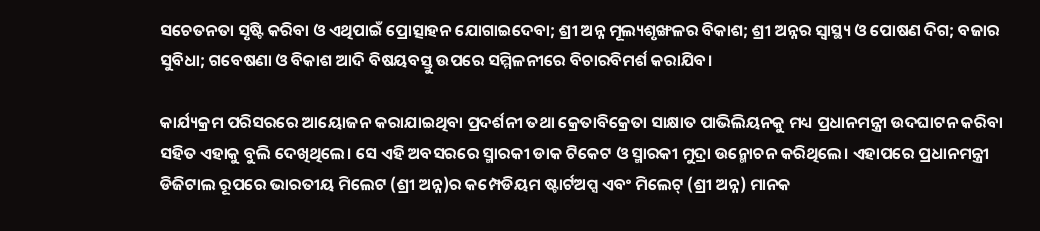ସଚେତନତା ସୃଷ୍ଟି କରିବା ଓ ଏଥିପାଇଁ ପ୍ରୋତ୍ସାହନ ଯୋଗାଇଦେବା; ଶ୍ରୀ ଅନ୍ନ ମୂଲ୍ୟଶୃଙ୍ଖଳର ବିକାଶ; ଶ୍ରୀ ଅନ୍ନର ସ୍ୱାସ୍ଥ୍ୟ ଓ ପୋଷଣ ଦିଗ; ବଜାର ସୁବିଧା; ଗବେଷଣା ଓ ବିକାଶ ଆଦି ବିଷୟବସ୍ତୁ ଉପରେ ସମ୍ମିଳନୀରେ ବିଚାରବିମର୍ଶ କରାଯିବ।

କାର୍ଯ୍ୟକ୍ରମ ପରିସରରେ ଆୟୋଜନ କରାଯାଇଥିବା ପ୍ରଦର୍ଶନୀ ତଥା କ୍ରେତାବିକ୍ରେତା ସାକ୍ଷାତ ପାଭିଲିୟନକୁ ମଧ୍ୟ ପ୍ରଧାନମନ୍ତ୍ରୀ ଉଦଘାଟନ କରିବା ସହିତ ଏହାକୁ ବୁଲି ଦେଖିଥିଲେ। ସେ ଏହି ଅବସରରେ ସ୍ମାରକୀ ଡାକ ଟିକେଟ ଓ ସ୍ମାରକୀ ମୁଦ୍ରା ଉନ୍ମୋଚନ କରିଥିଲେ। ଏହାପରେ ପ୍ରଧାନମନ୍ତ୍ରୀ ଡିଜିଟାଲ ରୂପରେ ଭାରତୀୟ ମିଲେଟ (ଶ୍ରୀ ଅନ୍ନ)ର କମ୍ପେଡିୟମ ଷ୍ଟାର୍ଟଅପ୍ସ ଏବଂ ମିଲେଟ୍‌ (ଶ୍ରୀ ଅନ୍ନ) ମାନକ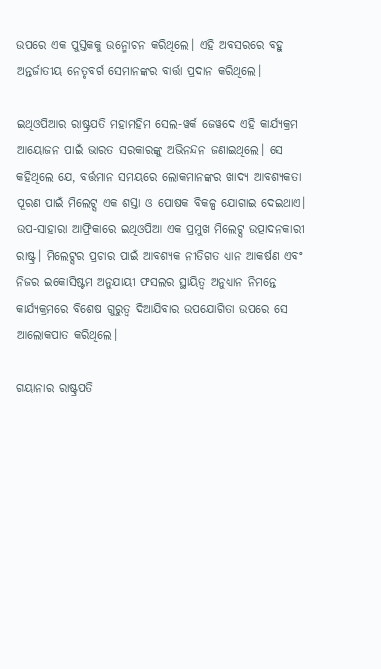ଉପରେ ଏକ ପୁସ୍ତକକୁ ଉନ୍ମୋଚନ କରିଥିଲେ। ଏହି ଅବସରରେ ବହୁ ଅନ୍ତର୍ଜାତୀୟ ନେତୃବର୍ଗ ସେମାନଙ୍କର ବାର୍ତ୍ତା ପ୍ରଦାନ କରିଥିଲେ।

ଇଥିଓପିଆର ରାଷ୍ଟ୍ରପତି ମହାମହିମ ସେଲ-ୱର୍କ ଜେୱଦେ ଏହି କାର୍ଯ୍ୟକ୍ରମ ଆୟୋଜନ ପାଇଁ ଭାରତ ସରକାରଙ୍କୁ ଅଭିନନ୍ଦନ ଜଣାଇଥିଲେ। ସେ କହିଥିଲେ ଯେ, ବର୍ତ୍ତମାନ ସମୟରେ ଲୋକମାନଙ୍କର ଖାଦ୍ୟ ଆବଶ୍ୟକତା ପୂରଣ ପାଇଁ ମିଲେଟ୍ସ ଏକ ଶସ୍ତା ଓ ପୋଷକ ବିକଳ୍ପ ଯୋଗାଇ ଦେଇଥାଏ। ଉପ-ସାହାରା ଆଫ୍ରିକାରେ ଇଥିଓପିଆ ଏକ ପ୍ରମୁଖ ମିଲେଟ୍ସ ଉତ୍ପାଦନକାରୀ ରାଷ୍ଟ୍ର। ମିଲେଟ୍ସର ପ୍ରଚାର ପାଇଁ ଆବଶ୍ୟକ ନୀତିଗତ ଧ୍ୟାନ ଆକର୍ଷଣ ଏବଂ ନିଜର ଇକୋସିଷ୍ଟମ ଅନୁଯାୟୀ ଫସଲର ସ୍ଥାୟିତ୍ୱ ଅନୁଧ୍ୟାନ ନିମନ୍ତେ କାର୍ଯ୍ୟକ୍ରମରେ ବିଶେଷ ଗୁରୁତ୍ୱ ଦିଆଯିବାର ଉପଯୋଗିତା ଉପରେ ସେ ଆଲୋକପାତ କରିଥିଲେ।

ଗୟାନାର ରାଷ୍ଟ୍ରପତି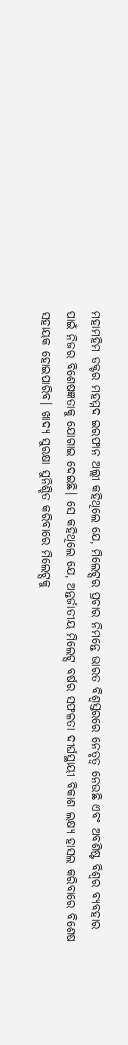ମହାମହିମ ଡକ୍ଟର ମହମ୍ମଦ ଇରଫାନ ଅଲ୍ଲୀ କହିଥିଲେ ଯେ, ମିଲେଟ୍ସର ପ୍ରଚାର ନିମନ୍ତେ ଭାରତ ବିଶ୍ୱସ୍ତରରେ ନେତୃତ୍ୱ ନେଉଛି ଏବଂ ଅବଶିଷ୍ଟ ବିଶ୍ୱର ବ୍ୟବହାର ପାଇଁ ନିଜର ବିଶେଷଜ୍ଞତାକୁ ଯୋଗାଇ ଦେଇଛି। ସେ କହିଥିଲେ ଯେ, ଅନ୍ତର୍ଜାତୀୟ ମିଲେଟ୍ସ ବର୍ଷର ସଫଳତା ଦୀର୍ଘସ୍ଥାୟୀ ବିକାଶ ଲକ୍ଷ୍ୟ ହାସଲ କରିବାରେ ବିଶେଷ ସହାୟକ ହୋଇପାରିବ। ଖାଦ୍ୟ ସୁରକ୍ଷା ସୁନିଶ୍ଚିତ କରିବାରେ ମିଲେଟ୍ସକୁ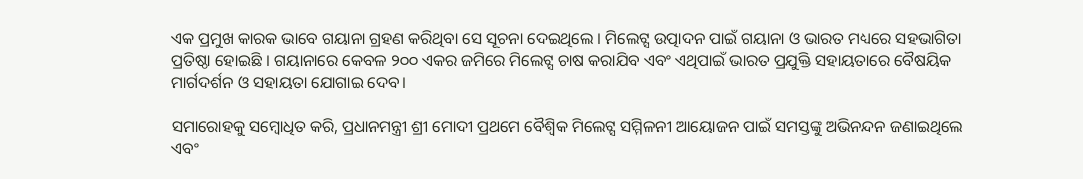ଏକ ପ୍ରମୁଖ କାରକ ଭାବେ ଗୟାନା ଗ୍ରହଣ କରିଥିବା ସେ ସୂଚନା ଦେଇଥିଲେ । ମିଲେଟ୍ସ ଉତ୍ପାଦନ ପାଇଁ ଗୟାନା ଓ ଭାରତ ମଧ୍ୟରେ ସହଭାଗିତା ପ୍ରତିଷ୍ଠା ହୋଇଛି । ଗୟାନାରେ କେବଳ ୨୦୦ ଏକର ଜମିରେ ମିଲେଟ୍ସ ଚାଷ କରାଯିବ ଏବଂ ଏଥିପାଇଁ ଭାରତ ପ୍ରଯୁକ୍ତି ସହାୟତାରେ ବୈଷୟିକ ମାର୍ଗଦର୍ଶନ ଓ ସହାୟତା ଯୋଗାଇ ଦେବ।

ସମାରୋହକୁ ସମ୍ବୋଧିତ କରି, ପ୍ରଧାନମନ୍ତ୍ରୀ ଶ୍ରୀ ମୋଦୀ ପ୍ରଥମେ ବୈଶ୍ୱିକ ମିଲେଟ୍ସ ସମ୍ମିଳନୀ ଆୟୋଜନ ପାଇଁ ସମସ୍ତଙ୍କୁ ଅଭିନନ୍ଦନ ଜଣାଇଥିଲେ ଏବଂ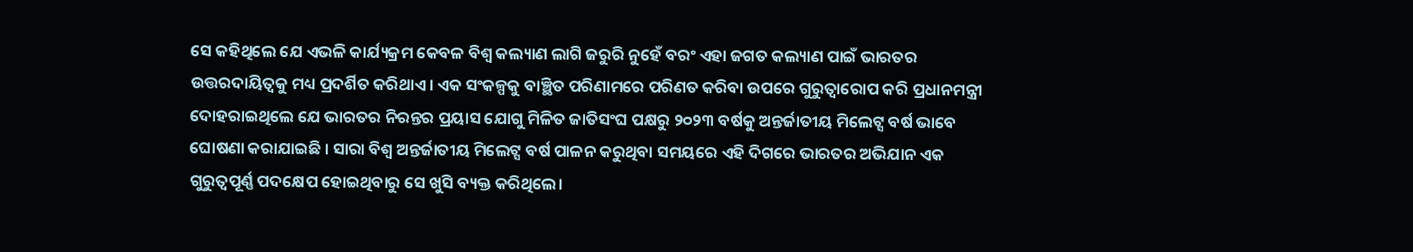ସେ କହିଥିଲେ ଯେ ଏଭଳି କାର୍ଯ୍ୟକ୍ରମ କେବଳ ବିଶ୍ୱ କଲ୍ୟାଣ ଲାଗି ଜରୁରି ନୁହେଁ ବରଂ ଏହା ଜଗତ କଲ୍ୟାଣ ପାଇଁ ଭାରତର ଉତ୍ତରଦାୟିତ୍ୱକୁ ମଧ୍ୟ ପ୍ରଦର୍ଶିତ କରିଥାଏ। ଏକ ସଂକଳ୍ପକୁ ବାଞ୍ଛିତ ପରିଣାମରେ ପରିଣତ କରିବା ଉପରେ ଗୁରୁତ୍ୱାରୋପ କରି ପ୍ରଧାନମନ୍ତ୍ରୀ ଦୋହରାଇଥିଲେ ଯେ ଭାରତର ନିରନ୍ତର ପ୍ରୟାସ ଯୋଗୁ ମିଳିତ ଜାତିସଂଘ ପକ୍ଷରୁ ୨୦୨୩ ବର୍ଷକୁ ଅନ୍ତର୍ଜାତୀୟ ମିଲେଟ୍ସ ବର୍ଷ ଭାବେ ଘୋଷଣା କରାଯାଇଛି । ସାରା ବିଶ୍ୱ ଅନ୍ତର୍ଜାତୀୟ ମିଲେଟ୍ସ ବର୍ଷ ପାଳନ କରୁଥିବା ସମୟରେ ଏହି ଦିଗରେ ଭାରତର ଅଭିଯାନ ଏକ ଗୁରୁତ୍ୱପୂର୍ଣ୍ଣ ପଦକ୍ଷେପ ହୋଇଥିବାରୁ ସେ ଖୁସି ବ୍ୟକ୍ତ କରିଥିଲେ।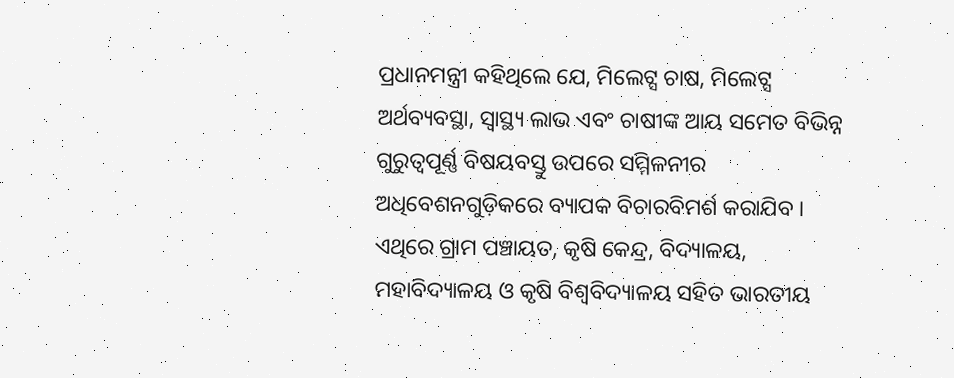ପ୍ରଧାନମନ୍ତ୍ରୀ କହିଥିଲେ ଯେ, ମିଲେଟ୍ସ ଚାଷ, ମିଲେଟ୍ସ ଅର୍ଥବ୍ୟବସ୍ଥା, ସ୍ୱାସ୍ଥ୍ୟ ଲାଭ ଏବଂ ଚାଷୀଙ୍କ ଆୟ ସମେତ ବିଭିନ୍ନ ଗୁରୁତ୍ୱପୂର୍ଣ୍ଣ ବିଷୟବସ୍ତୁ ଉପରେ ସମ୍ମିଳନୀର ଅଧିବେଶନଗୁଡ଼ିକରେ ବ୍ୟାପକ ବିଚାରବିମର୍ଶ କରାଯିବ । ଏଥିରେ ଗ୍ରାମ ପଞ୍ଚାୟତ, କୃଷି କେନ୍ଦ୍ର, ବିଦ୍ୟାଳୟ, ମହାବିଦ୍ୟାଳୟ ଓ କୃଷି ବିଶ୍ୱବିଦ୍ୟାଳୟ ସହିତ ଭାରତୀୟ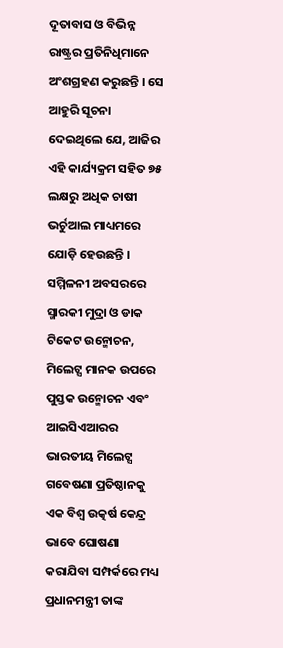ଦୂତାବାସ ଓ ବିଭିନ୍ନ ରାଷ୍ଟ୍ରର ପ୍ରତିନିଧିମାନେ ଅଂଶଗ୍ରହଣ କରୁଛନ୍ତି । ସେ ଆହୁରି ସୂଚନା ଦେଇଥିଲେ ଯେ, ଆଜିର ଏହି କାର୍ଯ୍ୟକ୍ରମ ସହିତ ୭୫ ଲକ୍ଷରୁ ଅଧିକ ଚାଷୀ ଭର୍ଚୁଆଲ ମାଧ୍ୟମରେ ଯୋଡ଼ି ହେଉଛନ୍ତି । ସମ୍ମିଳନୀ ଅବସରରେ ସ୍ମାରକୀ ମୁଦ୍ରା ଓ ଡାକ ଟିକେଟ ଉନ୍ମୋଚନ, ମିଲେଟ୍ସ ମାନକ ଉପରେ ପୁସ୍ତକ ଉନ୍ମୋଚନ ଏବଂ ଆଇସିଏଆରର ଭାରତୀୟ ମିଲେଟ୍ସ ଗବେଷଣା ପ୍ରତିଷ୍ଠାନକୁ ଏକ ବିଶ୍ୱ ଉତ୍କର୍ଷ କେନ୍ଦ୍ର ଭାବେ ଘୋଷଣା କରାଯିବା ସମ୍ପର୍କରେ ମଧ୍ୟ ପ୍ରଧାନମନ୍ତ୍ରୀ ତାଙ୍କ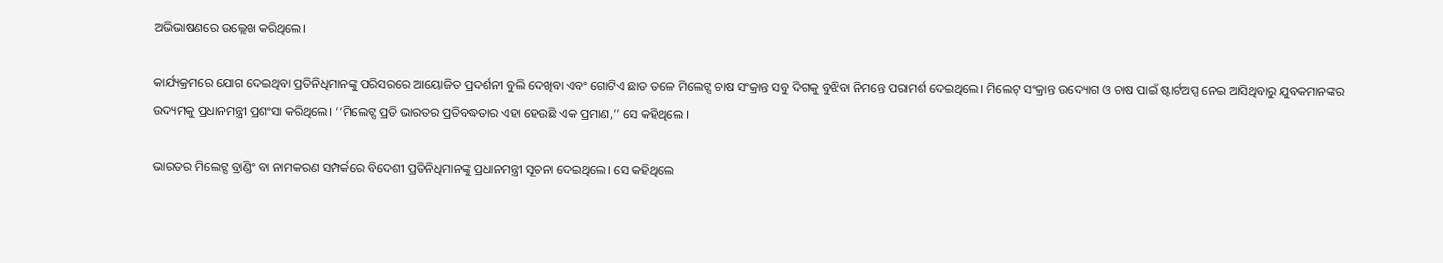ଅଭିଭାଷଣରେ ଉଲ୍ଲେଖ କରିଥିଲେ।

କାର୍ଯ୍ୟକ୍ରମରେ ଯୋଗ ଦେଇଥିବା ପ୍ରତିନିଧିମାନଙ୍କୁ ପରିସରରେ ଆୟୋଜିତ ପ୍ରଦର୍ଶନୀ ବୁଲି ଦେଖିବା ଏବଂ ଗୋଟିଏ ଛାତ ତଳେ ମିଲେଟ୍ସ ଚାଷ ସଂକ୍ରାନ୍ତ ସବୁ ଦିଗକୁ ବୁଝିବା ନିମନ୍ତେ ପରାମର୍ଶ ଦେଇଥିଲେ। ମିଲେଟ୍‌ ସଂକ୍ରାନ୍ତ ଉଦ୍ୟୋଗ ଓ ଚାଷ ପାଇଁ ଷ୍ଟାର୍ଟଅପ୍ସ ନେଇ ଆସିଥିବାରୁ ଯୁବକମାନଙ୍କର ଉଦ୍ୟମକୁ ପ୍ରଧାନମନ୍ତ୍ରୀ ପ୍ରଶଂସା କରିଥିଲେ। ‘‘ମିଲେଟ୍ସ ପ୍ରତି ଭାରତର ପ୍ରତିବଦ୍ଧତାର ଏହା ହେଉଛି ଏକ ପ୍ରମାଣ,’’ ସେ କହିଥିଲେ ।

ଭାରତର ମିଲେଟ୍ସ ବ୍ରାଣ୍ଡିଂ ବା ନାମକରଣ ସମ୍ପର୍କରେ ବିଦେଶୀ ପ୍ରତିନିଧିମାନଙ୍କୁ ପ୍ରଧାନମନ୍ତ୍ରୀ ସୂଚନା ଦେଇଥିଲେ। ସେ କହିଥିଲେ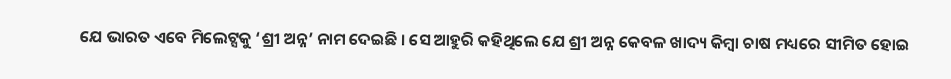ଯେ ଭାରତ ଏବେ ମିଲେଟ୍ସକୁ ‘ଶ୍ରୀ ଅନ୍ନ’ ନାମ ଦେଇଛି । ସେ ଆହୁରି କହିଥିଲେ ଯେ ଶ୍ରୀ ଅନ୍ନ କେବଳ ଖାଦ୍ୟ କିମ୍ବା ଚାଷ ମଧ୍ୟରେ ସୀମିତ ହୋଇ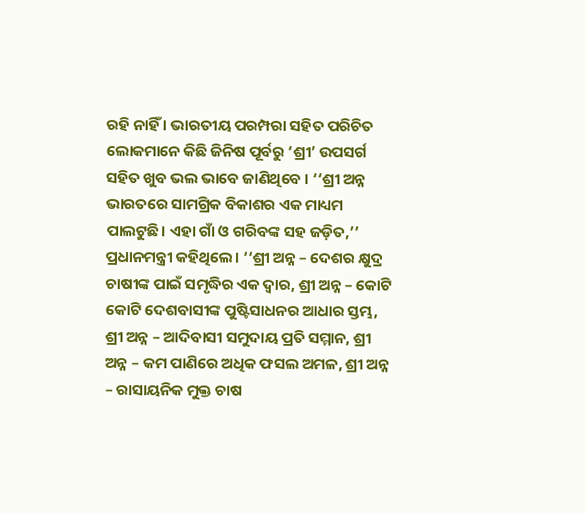ରହି ନାହିଁ । ଭାରତୀୟ ପରମ୍ପରା ସହିତ ପରିଚିତ ଲୋକମାନେ କିଛି ଜିନିଷ ପୂର୍ବରୁ ‘ଶ୍ରୀ’ ଉପସର୍ଗ ସହିତ ଖୁବ ଭଲ ଭାବେ ଜାଣିଥିବେ । ‘‘ଶ୍ରୀ ଅନ୍ନ ଭାରତରେ ସାମଗ୍ରିକ ବିକାଶର ଏକ ମାଧ୍ୟମ ପାଲଟୁଛି। ଏହା ଗାଁ ଓ ଗରିବଙ୍କ ସହ ଜଡ଼ିତ,’’ ପ୍ରଧାନମନ୍ତ୍ରୀ କହିଥିଲେ। ‘‘ଶ୍ରୀ ଅନ୍ନ – ଦେଶର କ୍ଷୁଦ୍ର ଚାଷୀଙ୍କ ପାଇଁ ସମୃଦ୍ଧିର ଏକ ଦ୍ୱାର, ଶ୍ରୀ ଅନ୍ନ – କୋଟି କୋଟି ଦେଶବାସୀଙ୍କ ପୁଷ୍ଟିସାଧନର ଆଧାର ସ୍ତମ୍ଭ, ଶ୍ରୀ ଅନ୍ନ – ଆଦିବାସୀ ସମୁଦାୟ ପ୍ରତି ସମ୍ମାନ, ଶ୍ରୀ ଅନ୍ନ – କମ ପାଣିରେ ଅଧିକ ଫସଲ ଅମଳ, ଶ୍ରୀ ଅନ୍ନ – ରାସାୟନିକ ମୁକ୍ତ ଚାଷ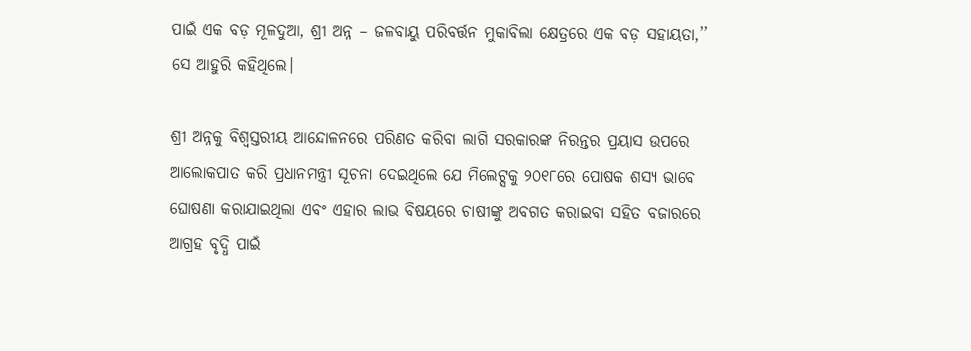ପାଇଁ ଏକ ବଡ଼ ମୂଳଦୁଆ, ଶ୍ରୀ ଅନ୍ନ – ଜଳବାୟୁ ପରିବର୍ତ୍ତନ ମୁକାବିଲା କ୍ଷେତ୍ରରେ ଏକ ବଡ଼ ସହାୟତା,’’ ସେ ଆହୁରି କହିଥିଲେ।

ଶ୍ରୀ ଅନ୍ନକୁ ବିଶ୍ୱସ୍ତରୀୟ ଆନ୍ଦୋଳନରେ ପରିଣତ କରିବା ଲାଗି ସରକାରଙ୍କ ନିରନ୍ତର ପ୍ରୟାସ ଉପରେ ଆଲୋକପାତ କରି ପ୍ରଧାନମନ୍ତ୍ରୀ ସୂଚନା ଦେଇଥିଲେ ଯେ ମିଲେଟ୍ସକୁ ୨୦୧୮ରେ ପୋଷକ ଶସ୍ୟ ଭାବେ ଘୋଷଣା କରାଯାଇଥିଲା ଏବଂ ଏହାର ଲାଭ ବିଷୟରେ ଚାଷୀଙ୍କୁ ଅବଗତ କରାଇବା ସହିତ ବଜାରରେ ଆଗ୍ରହ ବୃଦ୍ଧି ପାଇଁ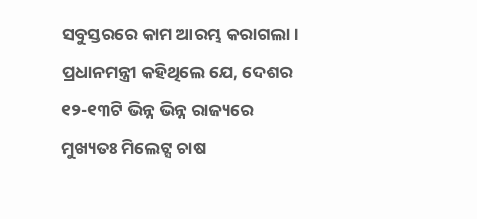ସବୁସ୍ତରରେ କାମ ଆରମ୍ଭ କରାଗଲା। ପ୍ରଧାନମନ୍ତ୍ରୀ କହିଥିଲେ ଯେ, ଦେଶର ୧୨-୧୩ଟି ଭିନ୍ନ ଭିନ୍ନ ରାଜ୍ୟରେ ମୁଖ୍ୟତଃ ମିଲେଟ୍ସ ଚାଷ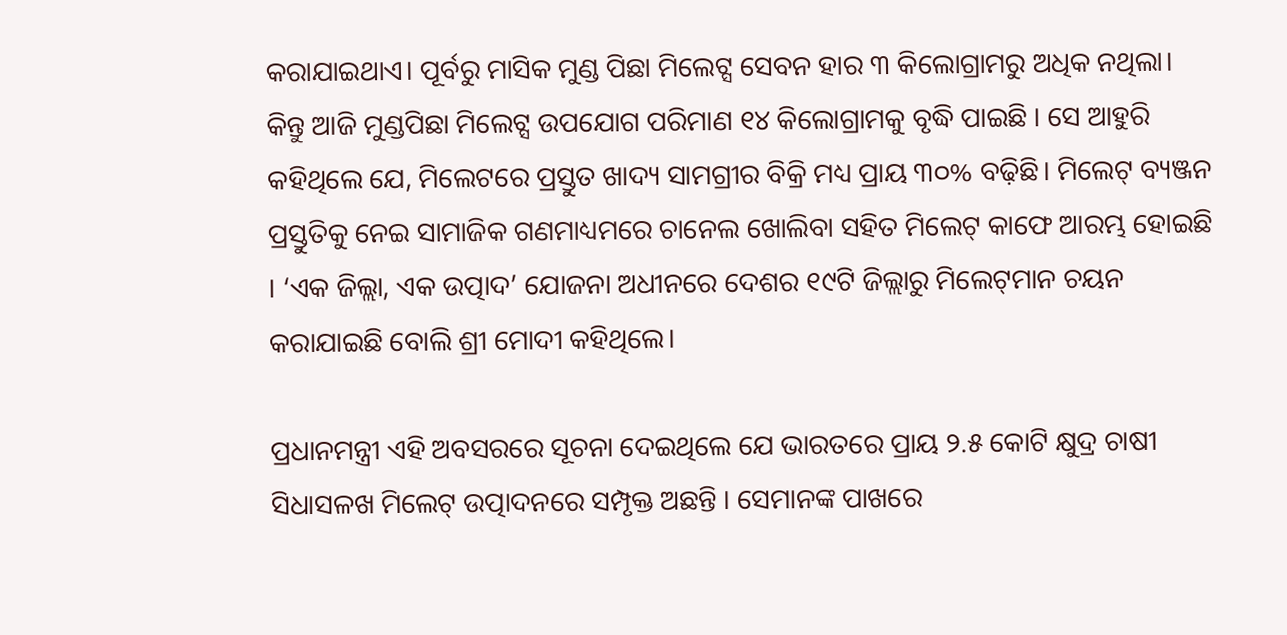କରାଯାଇଥାଏ। ପୂର୍ବରୁ ମାସିକ ମୁଣ୍ଡ ପିଛା ମିଲେଟ୍ସ ସେବନ ହାର ୩ କିଲୋଗ୍ରାମରୁ ଅଧିକ ନଥିଲା। କିନ୍ତୁ ଆଜି ମୁଣ୍ଡପିଛା ମିଲେଟ୍ସ ଉପଯୋଗ ପରିମାଣ ୧୪ କିଲୋଗ୍ରାମକୁ ବୃଦ୍ଧି ପାଇଛି । ସେ ଆହୁରି କହିଥିଲେ ଯେ, ମିଲେଟରେ ପ୍ରସ୍ତୁତ ଖାଦ୍ୟ ସାମଗ୍ରୀର ବିକ୍ରି ମଧ୍ୟ ପ୍ରାୟ ୩୦% ବଢ଼ିଛି। ମିଲେଟ୍‌ ବ୍ୟଞ୍ଜନ ପ୍ରସ୍ତୁତିକୁ ନେଇ ସାମାଜିକ ଗଣମାଧ୍ୟମରେ ଚାନେଲ ଖୋଲିବା ସହିତ ମିଲେଟ୍‌ କାଫେ ଆରମ୍ଭ ହୋଇଛି । ‘ଏକ ଜିଲ୍ଲା, ଏକ ଉତ୍ପାଦ’ ଯୋଜନା ଅଧୀନରେ ଦେଶର ୧୯ଟି ଜିଲ୍ଲାରୁ ମିଲେଟ୍‌ମାନ ଚୟନ କରାଯାଇଛି ବୋଲି ଶ୍ରୀ ମୋଦୀ କହିଥିଲେ।

ପ୍ରଧାନମନ୍ତ୍ରୀ ଏହି ଅବସରରେ ସୂଚନା ଦେଇଥିଲେ ଯେ ଭାରତରେ ପ୍ରାୟ ୨.୫ କୋଟି କ୍ଷୁଦ୍ର ଚାଷୀ ସିଧାସଳଖ ମିଲେଟ୍‌ ଉତ୍ପାଦନରେ ସମ୍ପୃକ୍ତ ଅଛନ୍ତି । ସେମାନଙ୍କ ପାଖରେ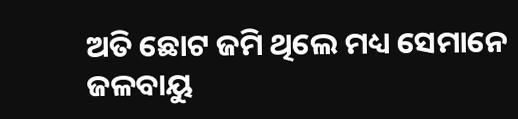ଅତି ଛୋଟ ଜମି ଥିଲେ ମଧ୍ୟ ସେମାନେ ଜଳବାୟୁ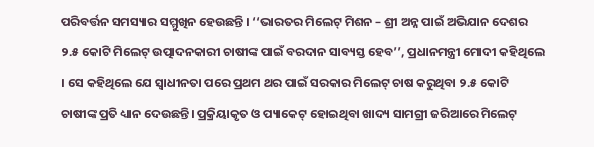ପରିବର୍ତ୍ତନ ସମସ୍ୟାର ସମ୍ମୁଖିନ ହେଉଛନ୍ତି । ‘‘ଭାରତର ମିଲେଟ୍‌ ମିଶନ – ଶ୍ରୀ ଅନ୍ନ ପାଇଁ ଅଭିଯାନ ଦେଶର ୨.୫ କୋଟି ମିଲେଟ୍‌ ଉତ୍ପାଦନକାରୀ ଚାଷୀଙ୍କ ପାଇଁ ବରଦାନ ସାବ୍ୟସ୍ତ ହେବ’’, ପ୍ରଧାନମନ୍ତ୍ରୀ ମୋଦୀ କହିଥିଲେ । ସେ କହିଥିଲେ ଯେ ସ୍ୱାଧୀନତା ପରେ ପ୍ରଥମ ଥର ପାଇଁ ସରକାର ମିଲେଟ୍‌ ଚାଷ କରୁଥିବା ୨.୫ କୋଟି ଚାଷୀଙ୍କ ପ୍ରତି ଧ୍ୟାନ ଦେଉଛନ୍ତି। ପ୍ରକ୍ରିୟାକୃତ ଓ ପ୍ୟାକେଟ୍‌ ହୋଇଥିବା ଖାଦ୍ୟ ସାମଗ୍ରୀ ଜରିଆରେ ମିଲେଟ୍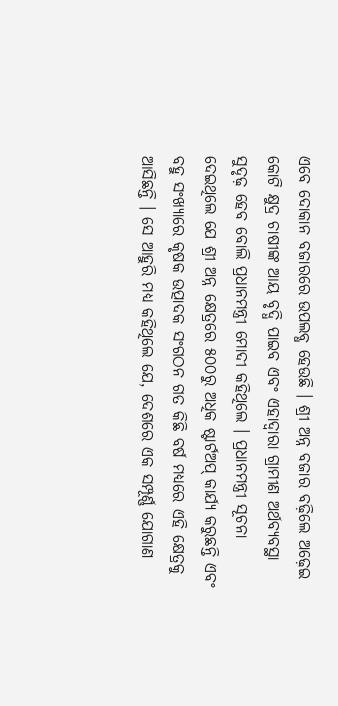ଏବେ ଦୋକାନ ବଜାରରେ ଉପଲବ୍ଧ ହେଉଛି । ଶ୍ରୀ ଅନ୍ନ ବଜାର ବଢ଼ିଲେ ଅଢ଼େଇ କୋଟି କ୍ଷୁଦ୍ର ଚାଷୀଙ୍କ ଆୟ ବୃଦ୍ଧି ପାଇବ ଏବଂ ଏହାଦ୍ୱାରା ଗ୍ରାମୀଣ ଅର୍ଥବ୍ୟବସ୍ଥା ସୁଦୃଢ଼ ହେବ ବୋଲି ପ୍ରଧାନମନ୍ତ୍ରୀ ମୋଦୀ କହିଥିଲେ । ପ୍ରଧାନମନ୍ତ୍ରୀ ସୂଚନା ଦେଇଥିଲେ ଯେ ଶ୍ରୀ ଅନ୍ନ କ୍ଷେତ୍ରରେ ୫୦୦ରୁ ଅଧିକ ଷ୍ଟାର୍ଟଅପ୍‌ କାର୍ଯ୍ୟ କରୁଛନ୍ତି ଏବଂ ବହୁ ସଂଖ୍ୟାରେ କୃଷକ ଉତ୍ପାଦକ ସଂଗଠନ ଗତ କିଛି ବର୍ଷ ମଧ୍ୟରେ ଏହି କ୍ଷେତ୍ରକୁ ଆସିଛନ୍ତି । ସେ ଆହୁରି ମଧ୍ୟ କହିଥିଲେ ଯେ, ଦେଶରେ ଏକ ସମ୍ପୂର୍ଣ୍ଣ ଯୋଗାଣ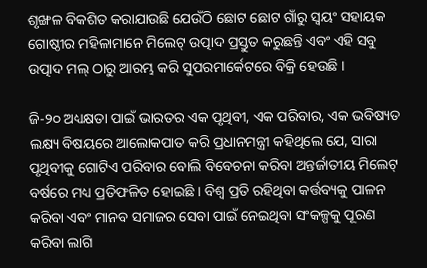ଶୃଙ୍ଖଳ ବିକଶିତ କରାଯାଉଛି ଯେଉଁଠି ଛୋଟ ଛୋଟ ଗାଁରୁ ସ୍ୱୟଂ ସହାୟକ ଗୋଷ୍ଠୀର ମହିଳାମାନେ ମିଲେଟ୍‌ ଉତ୍ପାଦ ପ୍ରସ୍ତୁତ କରୁଛନ୍ତି ଏବଂ ଏହି ସବୁ ଉତ୍ପାଦ ମଲ୍‌ ଠାରୁ ଆରମ୍ଭ କରି ସୁପରମାର୍କେଟରେ ବିକ୍ରି ହେଉଛି ।

ଜି-୨୦ ଅଧ୍ୟକ୍ଷତା ପାଇଁ ଭାରତର ଏକ ପୃଥିବୀ, ଏକ ପରିବାର, ଏକ ଭବିଷ୍ୟତ ଲକ୍ଷ୍ୟ ବିଷୟରେ ଆଲୋକପାତ କରି ପ୍ରଧାନମନ୍ତ୍ରୀ କହିଥିଲେ ଯେ, ସାରା ପୃଥିବୀକୁ ଗୋଟିଏ ପରିବାର ବୋଲି ବିବେଚନା କରିବା ଅନ୍ତର୍ଜାତୀୟ ମିଲେଟ୍‌ ବର୍ଷରେ ମଧ୍ୟ ପ୍ରତିଫଳିତ ହୋଇଛି । ବିଶ୍ୱ ପ୍ରତି ରହିଥିବା କର୍ତ୍ତବ୍ୟକୁ ପାଳନ କରିବା ଏବଂ ମାନବ ସମାଜର ସେବା ପାଇଁ ନେଇଥିବା ସଂକଳ୍ପକୁ ପୂରଣ କରିବା ଲାଗି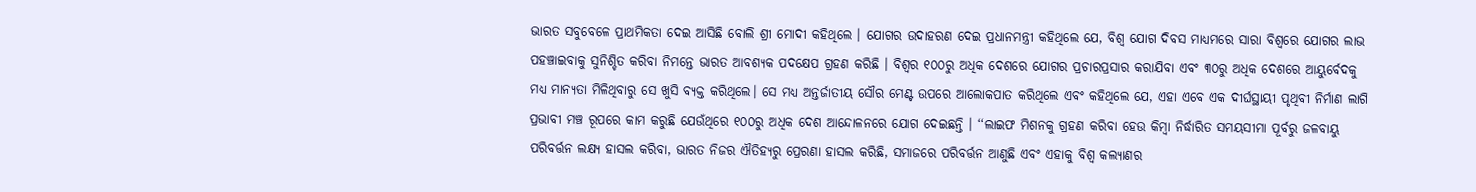ଭାରତ ସବୁବେଳେ ପ୍ରାଥମିକତା ଦେଇ ଆସିଛି ବୋଲି ଶ୍ରୀ ମୋଦୀ କହିଥିଲେ । ଯୋଗର ଉଦାହରଣ ଦେଇ ପ୍ରଧାନମନ୍ତ୍ରୀ କହିଥିଲେ ଯେ, ବିଶ୍ୱ ଯୋଗ ଦିବସ ମାଧ୍ୟମରେ ସାରା ବିଶ୍ୱରେ ଯୋଗର ଲାଭ ପହଞ୍ଚାଇବାକୁ ସୁନିଶ୍ଚିତ କରିବା ନିମନ୍ତେ ଭାରତ ଆବଶ୍ୟକ ପଦକ୍ଷେପ ଗ୍ରହଣ କରିଛି । ବିଶ୍ୱର ୧୦୦ରୁ ଅଧିକ ଦେଶରେ ଯୋଗର ପ୍ରଚାରପ୍ରସାର କରାଯିବା ଏବଂ ୩୦ରୁ ଅଧିକ ଦେଶରେ ଆୟୁର୍ବେଦକୁ ମଧ୍ୟ ମାନ୍ୟତା ମିଳିଥିବାରୁ ସେ ଖୁସି ବ୍ୟକ୍ତ କରିଥିଲେ। ସେ ମଧ୍ୟ ଅନ୍ତର୍ଜାତୀୟ ସୌର ମେଣ୍ଟ ଉପରେ ଆଲୋକପାତ କରିଥିଲେ ଏବଂ କହିଥିଲେ ଯେ, ଏହା ଏବେ ଏକ ଦୀର୍ଘସ୍ଥାୟୀ ପୃଥିବୀ ନିର୍ମାଣ ଲାଗି ପ୍ରଭାବୀ ମଞ୍ଚ ରୂପରେ କାମ କରୁଛି ଯେଉଁଥିରେ ୧୦୦ରୁ ଅଧିକ ଦେଶ ଆନ୍ଦୋଳନରେ ଯୋଗ ଦେଇଛନ୍ତି । ‘‘ଲାଇଫ ମିଶନକୁ ଗ୍ରହଣ କରିବା ହେଉ କିମ୍ବା ନିର୍ଦ୍ଧାରିତ ସମୟସୀମା ପୂର୍ବରୁ ଜଳବାୟୁ ପରିବର୍ତ୍ତନ ଲକ୍ଷ୍ୟ ହାସଲ କରିବା, ଭାରତ ନିଜର ଐତିହ୍ୟରୁ ପ୍ରେରଣା ହାସଲ କରିଛି, ସମାଜରେ ପରିବର୍ତ୍ତନ ଆଣୁଛି ଏବଂ ଏହାକୁ ବିଶ୍ୱ କଲ୍ୟାଣର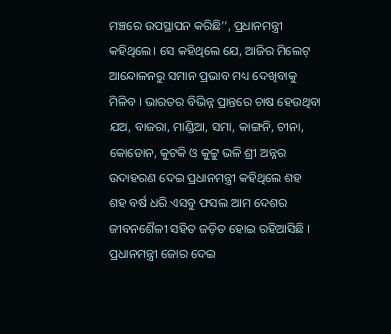ମଞ୍ଚରେ ଉପସ୍ଥାପନ କରିଛି’’, ପ୍ରଧାନମନ୍ତ୍ରୀ କହିଥିଲେ। ସେ କହିଥିଲେ ଯେ, ଆଜିର ମିଲେଟ୍‌ ଆନ୍ଦୋଳନରୁ ସମାନ ପ୍ରଭାବ ମଧ୍ୟ ଦେଖିବାକୁ ମିଳିବ । ଭାରତର ବିଭିନ୍ନ ପ୍ରାନ୍ତରେ ଚାଷ ହେଉଥିବା ଯଅ, ବାଜରା, ମାଣ୍ଡିଆ, ସମା, କାଙ୍ଗନି, ଚୀନା, କୋଡୋନ, କୁଟକି ଓ କୁଟ୍ଟୁ ଭଳି ଶ୍ରୀ ଅନ୍ନର ଉଦାହରଣ ଦେଇ ପ୍ରଧାନମନ୍ତ୍ରୀ କହିଥିଲେ ଶହ ଶହ ବର୍ଷ ଧରି ଏସବୁ ଫସଲ ଆମ ଦେଶର ଜୀବନଶୈଳୀ ସହିତ ଜଡ଼ିତ ହୋଇ ରହିଆସିଛି । ପ୍ରଧାନମନ୍ତ୍ରୀ ଜୋର ଦେଇ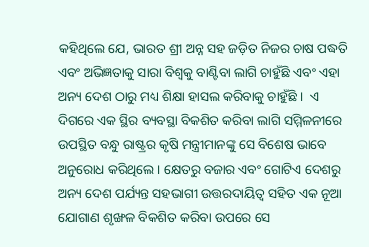କହିଥିଲେ ଯେ, ଭାରତ ଶ୍ରୀ ଅନ୍ନ ସହ ଜଡ଼ିତ ନିଜର ଚାଷ ପଦ୍ଧତି ଏବଂ ଅଭିଜ୍ଞତାକୁ ସାରା ବିଶ୍ୱକୁ ବାଣ୍ଟିବା ଲାଗି ଚାହୁଁଛି ଏବଂ ଏହା ଅନ୍ୟ ଦେଶ ଠାରୁ ମଧ୍ୟ ଶିକ୍ଷା ହାସଲ କରିବାକୁ ଚାହୁଁଛି ।  ଏ ଦିଗରେ ଏକ ସ୍ଥିର ବ୍ୟବସ୍ଥା ବିକଶିତ କରିବା ଲାଗି ସମ୍ମିଳନୀରେ ଉପସ୍ଥିତ ବନ୍ଧୁ ରାଷ୍ଟ୍ରର କୃଷି ମନ୍ତ୍ରୀମାନଙ୍କୁ ସେ ବିଶେଷ ଭାବେ ଅନୁରୋଧ କରିଥିଲେ । କ୍ଷେତରୁ ବଜାର ଏବଂ ଗୋଟିଏ ଦେଶରୁ ଅନ୍ୟ ଦେଶ ପର୍ଯ୍ୟନ୍ତ ସହଭାଗୀ ଉତ୍ତରଦାୟିତ୍ୱ ସହିତ ଏକ ନୂଆ ଯୋଗାଣ ଶୃଙ୍ଖଳ ବିକଶିତ କରିବା ଉପରେ ସେ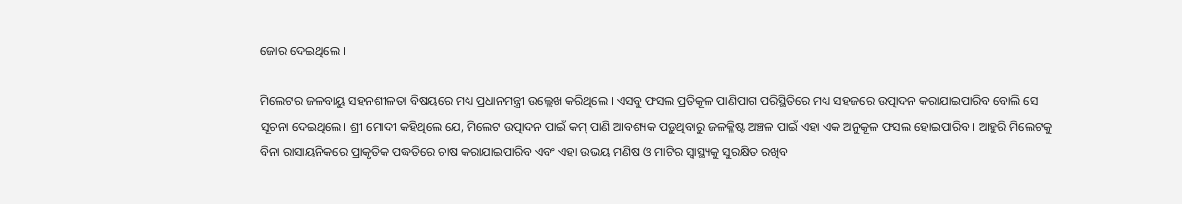ଜୋର ଦେଇଥିଲେ ।

ମିଲେଟର ଜଳବାୟୁ ସହନଶୀଳତା ବିଷୟରେ ମଧ୍ୟ ପ୍ରଧାନମନ୍ତ୍ରୀ ଉଲ୍ଲେଖ କରିଥିଲେ । ଏସବୁ ଫସଲ ପ୍ରତିକୂଳ ପାଣିପାଗ ପରିସ୍ଥିତିରେ ମଧ୍ୟ ସହଜରେ ଉତ୍ପାଦନ କରାଯାଇପାରିବ ବୋଲି ସେ ସୂଚନା ଦେଇଥିଲେ। ଶ୍ରୀ ମୋଦୀ କହିଥିଲେ ଯେ, ମିଲେଟ ଉତ୍ପାଦନ ପାଇଁ କମ୍‌ ପାଣି ଆବଶ୍ୟକ ପଡ଼ୁଥିବାରୁ ଜଳକ୍ଳିଷ୍ଟ ଅଞ୍ଚଳ ପାଇଁ ଏହା ଏକ ଅନୁକୂଳ ଫସଲ ହୋଇପାରିବ । ଆହୁରି ମିଲେଟକୁ ବିନା ରାସାୟନିକରେ ପ୍ରାକୃତିକ ପଦ୍ଧତିରେ ଚାଷ କରାଯାଇପାରିବ ଏବଂ ଏହା ଉଭୟ ମଣିଷ ଓ ମାଟିର ସ୍ୱାସ୍ଥ୍ୟକୁ ସୁରକ୍ଷିତ ରଖିବ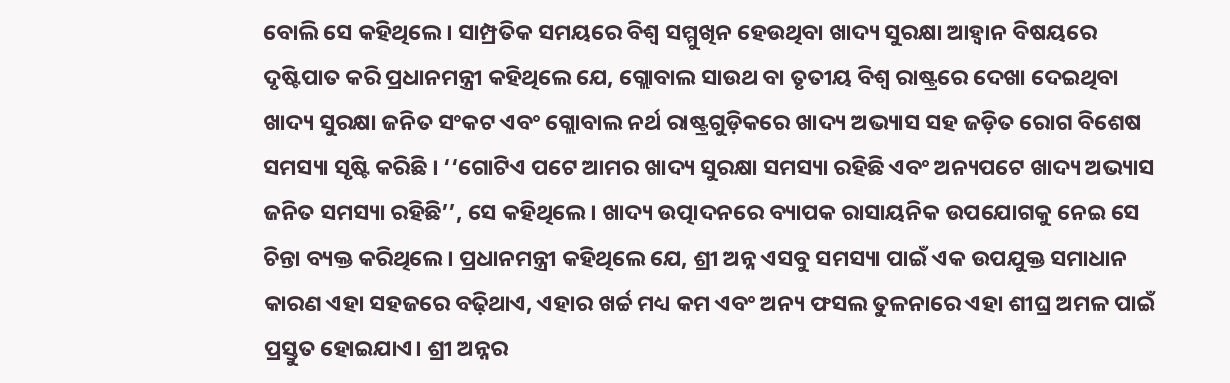ବୋଲି ସେ କହିଥିଲେ । ସାମ୍ପ୍ରତିକ ସମୟରେ ବିଶ୍ୱ ସମ୍ମୁଖିନ ହେଉଥିବା ଖାଦ୍ୟ ସୁରକ୍ଷା ଆହ୍ୱାନ ବିଷୟରେ ଦୃଷ୍ଟିପାତ କରି ପ୍ରଧାନମନ୍ତ୍ରୀ କହିଥିଲେ ଯେ, ଗ୍ଲୋବାଲ ସାଉଥ ବା ତୃତୀୟ ବିଶ୍ୱ ରାଷ୍ଟ୍ରରେ ଦେଖା ଦେଇଥିବା ଖାଦ୍ୟ ସୁରକ୍ଷା ଜନିତ ସଂକଟ ଏବଂ ଗ୍ଲୋବାଲ ନର୍ଥ ରାଷ୍ଟ୍ରଗୁଡ଼ିକରେ ଖାଦ୍ୟ ଅଭ୍ୟାସ ସହ ଜଡ଼ିତ ରୋଗ ବିଶେଷ ସମସ୍ୟା ସୃଷ୍ଟି କରିଛି । ‘‘ଗୋଟିଏ ପଟେ ଆମର ଖାଦ୍ୟ ସୁରକ୍ଷା ସମସ୍ୟା ରହିଛି ଏବଂ ଅନ୍ୟପଟେ ଖାଦ୍ୟ ଅଭ୍ୟାସ ଜନିତ ସମସ୍ୟା ରହିଛି’’, ସେ କହିଥିଲେ। ଖାଦ୍ୟ ଉତ୍ପାଦନରେ ବ୍ୟାପକ ରାସାୟନିକ ଉପଯୋଗକୁ ନେଇ ସେ ଚିନ୍ତା ବ୍ୟକ୍ତ କରିଥିଲେ। ପ୍ରଧାନମନ୍ତ୍ରୀ କହିଥିଲେ ଯେ, ଶ୍ରୀ ଅନ୍ନ ଏସବୁ ସମସ୍ୟା ପାଇଁ ଏକ ଉପଯୁକ୍ତ ସମାଧାନ କାରଣ ଏହା ସହଜରେ ବଢ଼ିଥାଏ, ଏହାର ଖର୍ଚ୍ଚ ମଧ୍ୟ କମ ଏବଂ ଅନ୍ୟ ଫସଲ ତୁଳନାରେ ଏହା ଶୀଘ୍ର ଅମଳ ପାଇଁ ପ୍ରସ୍ତୁତ ହୋଇଯାଏ। ଶ୍ରୀ ଅନ୍ନର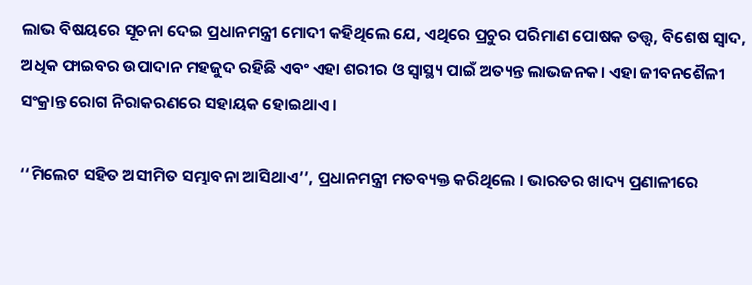ଲାଭ ବିଷୟରେ ସୂଚନା ଦେଇ ପ୍ରଧାନମନ୍ତ୍ରୀ ମୋଦୀ କହିଥିଲେ ଯେ, ଏଥିରେ ପ୍ରଚୁର ପରିମାଣ ପୋଷକ ତତ୍ତ୍ୱ, ବିଶେଷ ସ୍ୱାଦ, ଅଧିକ ଫାଇବର ଉପାଦାନ ମହଜୁଦ ରହିଛି ଏବଂ ଏହା ଶରୀର ଓ ସ୍ୱାସ୍ଥ୍ୟ ପାଇଁ ଅତ୍ୟନ୍ତ ଲାଭଜନକ। ଏହା ଜୀବନଶୈଳୀ ସଂକ୍ରାନ୍ତ ରୋଗ ନିରାକରଣରେ ସହାୟକ ହୋଇଥାଏ।

‘‘ମିଲେଟ ସହିତ ଅସୀମିତ ସମ୍ଭାବନା ଆସିଥାଏ’’, ପ୍ରଧାନମନ୍ତ୍ରୀ ମତବ୍ୟକ୍ତ କରିଥିଲେ । ଭାରତର ଖାଦ୍ୟ ପ୍ରଣାଳୀରେ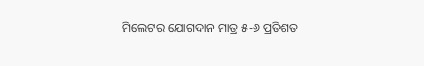ମିଲେଟର ଯୋଗଦାନ ମାତ୍ର ୫-୬ ପ୍ରତିଶତ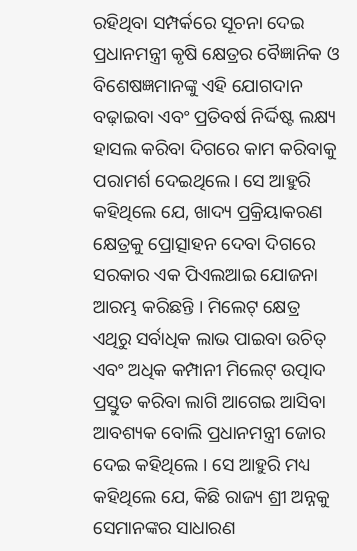ରହିଥିବା ସମ୍ପର୍କରେ ସୂଚନା ଦେଇ ପ୍ରଧାନମନ୍ତ୍ରୀ କୃଷି କ୍ଷେତ୍ରର ବୈଜ୍ଞାନିକ ଓ ବିଶେଷଜ୍ଞମାନଙ୍କୁ ଏହି ଯୋଗଦାନ ବଢ଼ାଇବା ଏବଂ ପ୍ରତିବର୍ଷ ନିର୍ଦ୍ଦିଷ୍ଟ ଲକ୍ଷ୍ୟ ହାସଲ କରିବା ଦିଗରେ କାମ କରିବାକୁ ପରାମର୍ଶ ଦେଇଥିଲେ। ସେ ଆହୁରି କହିଥିଲେ ଯେ, ଖାଦ୍ୟ ପ୍ରକ୍ରିୟାକରଣ କ୍ଷେତ୍ରକୁ ପ୍ରୋତ୍ସାହନ ଦେବା ଦିଗରେ ସରକାର ଏକ ପିଏଲଆଇ ଯୋଜନା ଆରମ୍ଭ କରିଛନ୍ତି । ମିଲେଟ୍‌ କ୍ଷେତ୍ର ଏଥିରୁ ସର୍ବାଧିକ ଲାଭ ପାଇବା ଉଚିତ୍‌ ଏବଂ ଅଧିକ କମ୍ପାନୀ ମିଲେଟ୍‌ ଉତ୍ପାଦ ପ୍ରସ୍ତୁତ କରିବା ଲାଗି ଆଗେଇ ଆସିବା ଆବଶ୍ୟକ ବୋଲି ପ୍ରଧାନମନ୍ତ୍ରୀ ଜୋର ଦେଇ କହିଥିଲେ । ସେ ଆହୁରି ମଧ୍ୟ କହିଥିଲେ ଯେ, କିଛି ରାଜ୍ୟ ଶ୍ରୀ ଅନ୍ନକୁ ସେମାନଙ୍କର ସାଧାରଣ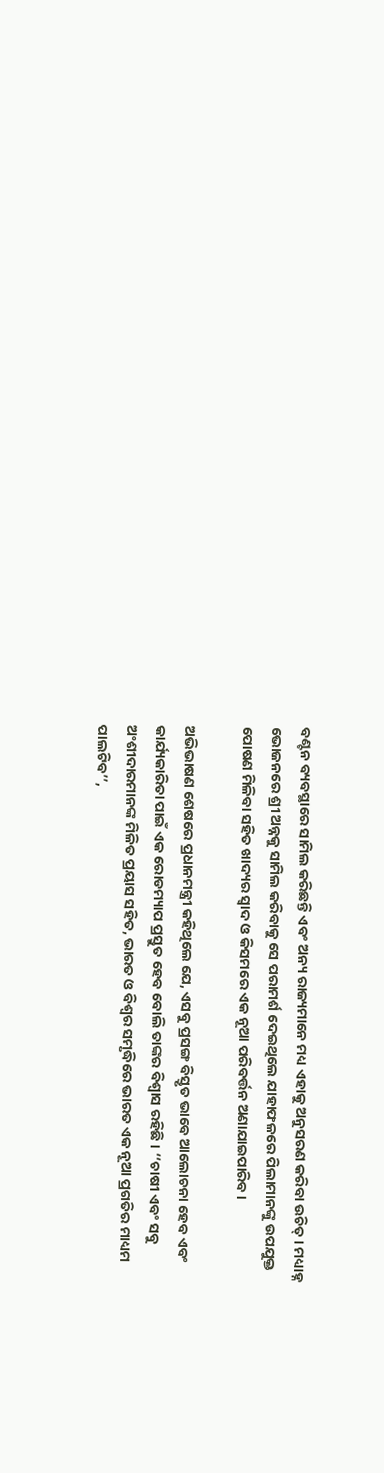ବଣ୍ଟନ ବ୍ୟବସ୍ଥାରେ ସାମିଲ କରିଛନ୍ତି ଏବଂ ଅନ୍ୟ ରାଜ୍ୟମାନେ ମଧ୍ୟ ଏହାକୁ ଅନୁସରଣ କରିବା ଉଚିତ୍‌ । ମଧ୍ୟାହ୍ନ ଭୋଜନରେ ଶ୍ରୀ ଅନ୍ନକୁ ସାମିଲ କରିବାକୁ ସେ ପରାମର୍ଶ ଦେଇଥିଲେ ଯାହାଫଳରେ ପିଲାମାନଙ୍କୁ ଉପଯୁକ୍ତ ପୋଷଣ ମିଳିବା ସହିତ ଖାଦ୍ୟର ସ୍ୱାଦ ଓ କିସମରେ ଏକ ନୂଆ ପରିବର୍ତ୍ତନ ଅଣାଯାଇପାରିବ ।

ଅଭିଭାଷଣ ଶେଷରେ ପ୍ରଧାନମନ୍ତ୍ରୀ କହିଥିଲେ ଯେ, ଏସବୁ ପ୍ରସଙ୍ଗ ବିସ୍ତୃତ ଭାବେ ଆଲୋଚନା ହେବ ଏବଂ କାର୍ଯ୍ୟକାରିତା ପାଇଁ ଏକ ରୋଡମ୍ୟାପ ପ୍ରସ୍ତୁତ ହେବ ବୋଲି ତାଙ୍କର ବିଶ୍ୱାସ ରହିଛି । ‘‘ଚାଷୀ ଏବଂ ସବୁ ଅଂଶୀଦାରମାନଙ୍କ ମିଳିତ ପ୍ରୟାସ ସହିତ, ଭାରତ ଓ ବିଶ୍ୱର ସମୃଦ୍ଧିରେ ଭାରତ ଏକ ନୂଆ ପ୍ରଗତିର ମାଧ୍ୟମ ପାଲଟିବ’’,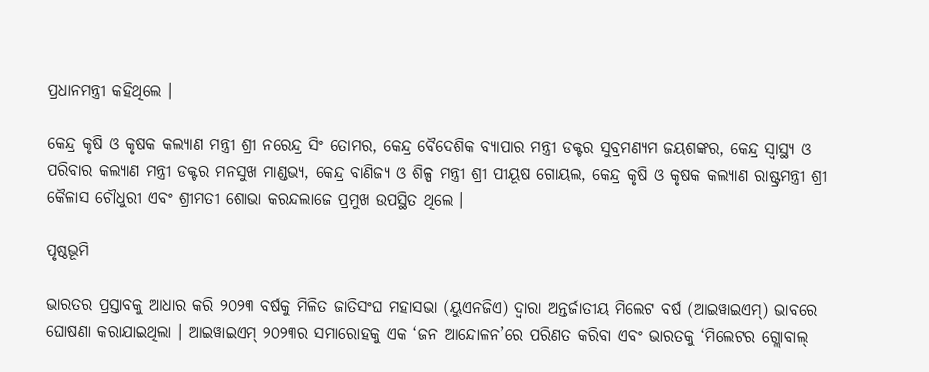ପ୍ରଧାନମନ୍ତ୍ରୀ କହିଥିଲେ ।

କେନ୍ଦ୍ର କୃଷି ଓ କୃଷକ କଲ୍ୟାଣ ମନ୍ତ୍ରୀ ଶ୍ରୀ ନରେନ୍ଦ୍ର ସିଂ ତୋମର, କେନ୍ଦ୍ର ବୈଦେଶିକ ବ୍ୟାପାର ମନ୍ତ୍ରୀ ଡକ୍ଟର ସୁବ୍ରମଣ୍ୟମ ଜୟଶଙ୍କର, କେନ୍ଦ୍ର ସ୍ୱାସ୍ଥ୍ୟ ଓ ପରିବାର କଲ୍ୟାଣ ମନ୍ତ୍ରୀ ଡକ୍ଟର ମନସୁଖ ମାଣ୍ଡଭ୍ୟ, କେନ୍ଦ୍ର ବାଣିଜ୍ୟ ଓ ଶିଳ୍ପ ମନ୍ତ୍ରୀ ଶ୍ରୀ ପୀୟୂଷ ଗୋୟଲ, କେନ୍ଦ୍ର କୃଷି ଓ କୃଷକ କଲ୍ୟାଣ ରାଷ୍ଟ୍ରମନ୍ତ୍ରୀ ଶ୍ରୀ କୈଳାସ ଚୌଧୁରୀ ଏବଂ ଶ୍ରୀମତୀ ଶୋଭା କରନ୍ଦଲାଜେ ପ୍ରମୁଖ ଉପସ୍ଥିତ ଥିଲେ ।

ପୃଷ୍ଠଭୂମି

ଭାରତର ପ୍ରସ୍ତାବକୁ ଆଧାର କରି ୨୦୨୩ ବର୍ଷକୁ ମିଳିତ ଜାତିସଂଘ ମହାସଭା (ୟୁଏନଜିଏ) ଦ୍ୱାରା ଅନ୍ତର୍ଜାତୀୟ ମିଲେଟ ବର୍ଷ (ଆଇୱାଇଏମ୍‍) ଭାବରେ ଘୋଷଣା କରାଯାଇଥିଲା । ଆଇୱାଇଏମ୍‍ ୨୦୨୩ର ସମାରୋହକୁ ଏକ ‘ଜନ ଆନ୍ଦୋଳନ’ରେ ପରିଣତ କରିବା ଏବଂ ଭାରତକୁ ‘ମିଲେଟର ଗ୍ଲୋବାଲ୍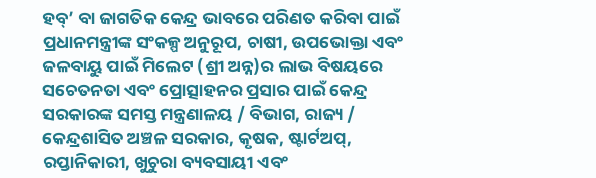ହବ୍‌’ ବା ଜାଗତିକ କେନ୍ଦ୍ର ଭାବରେ ପରିଣତ କରିବା ପାଇଁ ପ୍ରଧାନମନ୍ତ୍ରୀଙ୍କ ସଂକଳ୍ପ ଅନୁରୂପ, ଚାଷୀ, ଉପଭୋକ୍ତା ଏବଂ ଜଳବାୟୁ ପାଇଁ ମିଲେଟ (ଶ୍ରୀ ଅନ୍ନ)ର ଲାଭ ବିଷୟରେ ସଚେତନତା ଏବଂ ପ୍ରୋତ୍ସାହନର ପ୍ରସାର ପାଇଁ କେନ୍ଦ୍ର ସରକାରଙ୍କ ସମସ୍ତ ମନ୍ତ୍ରଣାଳୟ / ବିଭାଗ, ରାଜ୍ୟ / କେନ୍ଦ୍ରଶାସିତ ଅଞ୍ଚଳ ସରକାର, କୃଷକ, ଷ୍ଟାର୍ଟଅପ୍‌, ରପ୍ତାନିକାରୀ, ଖୁଚୁରା ବ୍ୟବସାୟୀ ଏବଂ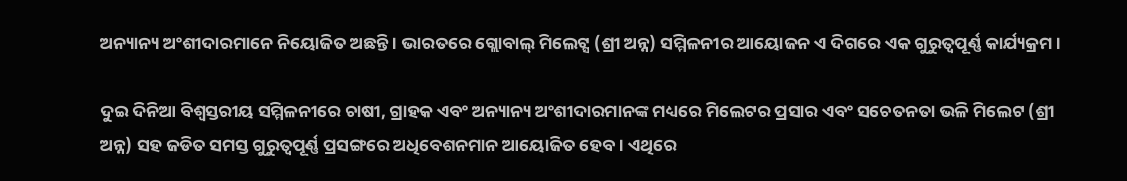ଅନ୍ୟାନ୍ୟ ଅଂଶୀଦାରମାନେ ନିୟୋଜିତ ଅଛନ୍ତି । ଭାରତରେ ଗ୍ଲୋବାଲ୍ ମିଲେଟ୍ସ (ଶ୍ରୀ ଅନ୍ନ) ସମ୍ମିଳନୀର ଆୟୋଜନ ଏ ଦିଗରେ ଏକ ଗୁରୁତ୍ୱପୂର୍ଣ୍ଣ କାର୍ଯ୍ୟକ୍ରମ ।

ଦୁଇ ଦିନିଆ ବିଶ୍ୱସ୍ତରୀୟ ସମ୍ମିଳନୀରେ ଚାଷୀ, ଗ୍ରାହକ ଏବଂ ଅନ୍ୟାନ୍ୟ ଅଂଶୀଦାରମାନଙ୍କ ମଧ୍ୟରେ ମିଲେଟର ପ୍ରସାର ଏବଂ ସଚେତନତା ଭଳି ମିଲେଟ (ଶ୍ରୀ ଅନ୍ନ) ସହ ଜଡିତ ସମସ୍ତ ଗୁରୁତ୍ୱପୂର୍ଣ୍ଣ ପ୍ରସଙ୍ଗରେ ଅଧିବେଶନମାନ ଆୟୋଜିତ ହେବ। ଏଥିରେ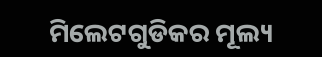ମିଲେଟଗୁଡିକର ମୂଲ୍ୟ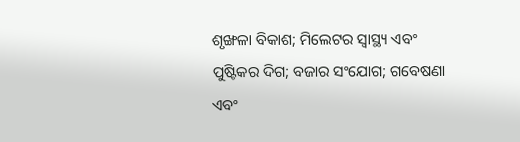ଶୃଙ୍ଖଳା ବିକାଶ; ମିଲେଟର ସ୍ୱାସ୍ଥ୍ୟ ଏବଂ ପୁଷ୍ଟିକର ଦିଗ; ବଜାର ସଂଯୋଗ; ଗବେଷଣା ଏବଂ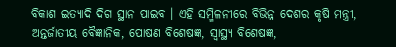ବିକାଶ ଇତ୍ୟାଦି ଦିଗ ସ୍ଥାନ ପାଇବ । ଏହି ସମ୍ମିଳନୀରେ ବିଭିନ୍ନ ଦେଶର କୃଷି ମନ୍ତ୍ରୀ, ଅନ୍ତର୍ଜାତୀୟ ବୈଜ୍ଞାନିକ, ପୋଷଣ ବିଶେଷଜ୍ଞ, ସ୍ୱାସ୍ଥ୍ୟ ବିଶେଷଜ୍ଞ,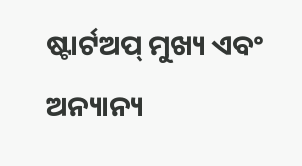ଷ୍ଟାର୍ଟଅପ୍ ମୁଖ୍ୟ ଏବଂ ଅନ୍ୟାନ୍ୟ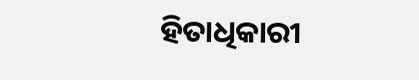ହିତାଧିକାରୀ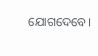ଯୋଗଦେବେ।